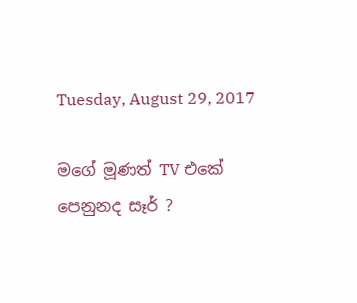Tuesday, August 29, 2017

මගේ මූණත් TV එකේ පෙනුනද සෑර් ?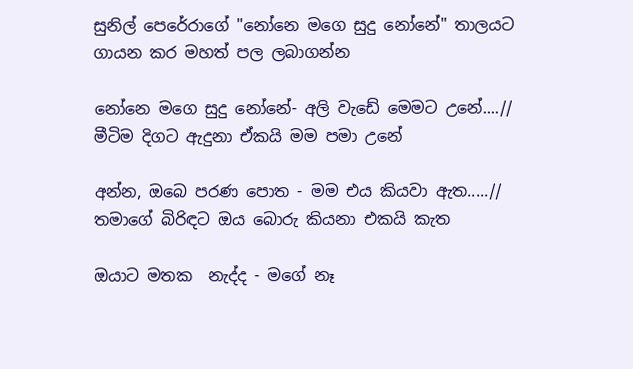සුනිල් පෙරේරාගේ "නෝනෙ මගෙ සුදු නෝනේ" තාලයට ගායන කර මහත් පල ලබාගන්න

නෝනෙ මගෙ සුදු නෝනේ- අලි වැඩේ මෙමට උනේ....//
මීටිම දිගට ඇදුනා ඒකයි මම පමා උනේ

අන්න, ඔබෙ පරණ පොත - මම එය කියවා ඇත.....//
තමාගේ බිරිඳට ඔය බොරු කියනා එකයි කැත

ඔයාට මතක  නැද්ද - මගේ නෑ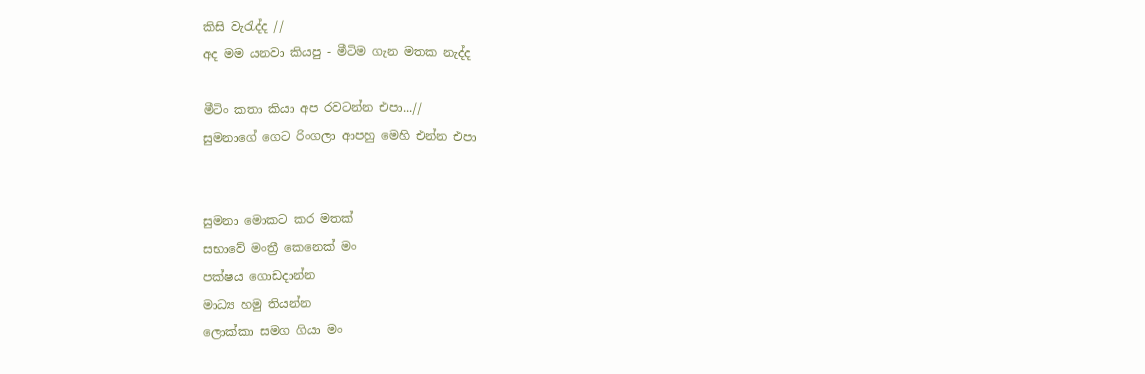කිසි වැරැද්ද //
අද මම යනවා කියපු - මීටිම ගැන මතක නැද්ද

මීටිං කතා කියා අප රවටන්න එපා...//
සුමනාගේ ගෙට රිංගලා ආපහු මෙහි එන්න එපා


සුමනා මොකට කර මතක්
සභාවේ මංත්‍රී කෙනෙක් මං
පක්ෂය ගොඩදාන්න
මාධ්‍ය හමු තියන්න
ලොක්කා සමග ගියා මං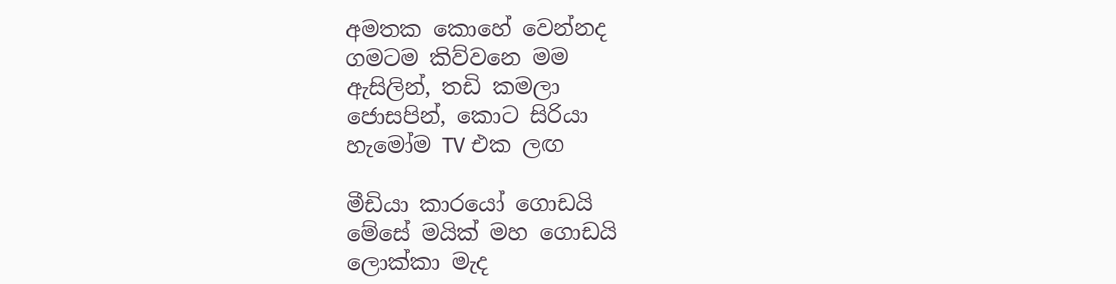අමතක කොහේ වෙන්නද
ගමටම කිව්වනෙ මම
ඇසිලින්, තඩි කමලා
ජොසපින්, කොට සිරියා
හැමෝම TV එක ලඟ

මීඩියා කාරයෝ ගොඩයි
මේසේ මයික් මහ ගොඩයි
ලොක්කා මැද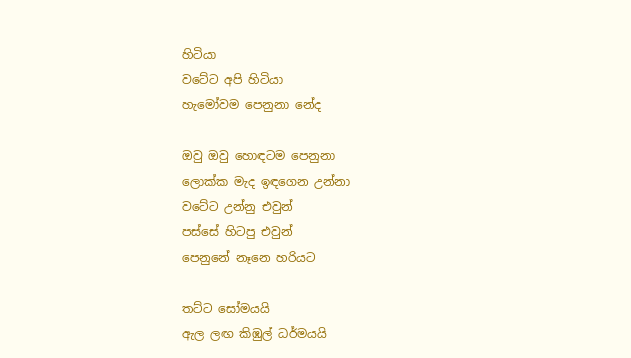හිටියා
වටේට අපි හිටියා
හැමෝවම පෙනුනා නේද

ඔවු ඔවු හොඳටම පෙනුනා
ලොක්ක මැද ඉඳගෙන උන්නා
වටේට උන්නු එවුන්
පස්සේ හිටපු එවුන්
පෙනුනේ නෑනෙ හරියට

තට්ට සෝමයයි
ඇල ලඟ කිඹුල් ධර්මයයි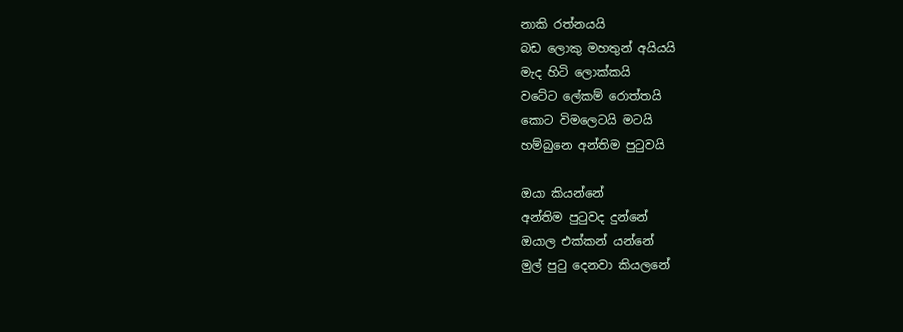නාකි රත්නයයි
බඩ ලොකු මහතුන් අයියයි
මැද හිටි ලොක්කයි
වටේට ලේකම් රොත්තයි
කොට විමලෙටයි මටයි
හම්බුනෙ අන්තිම පුටුවයි

ඔයා කියන්නේ
අන්තිම පුටුවද දුන්නේ
ඔයාල එක්කන් යන්නේ
මුල් පුටු දෙනවා කියලනේ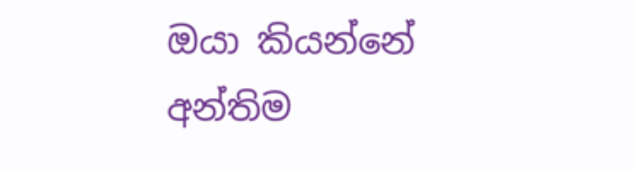ඔයා කියන්නේ
අන්තිම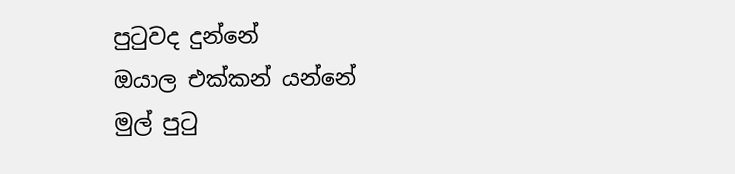පුටුවද දුන්නේ
ඔයාල එක්කන් යන්නේ
මුල් පුටු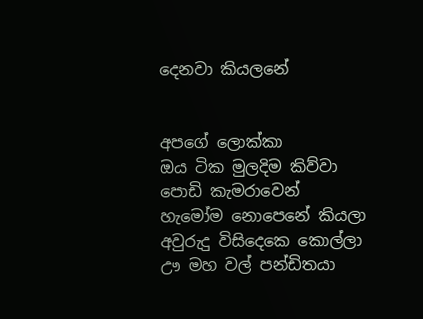දෙනවා කියලනේ


අපගේ ලොක්කා
ඔය ටික මුලදිම කිව්වා
පොඩි කැමරාවෙන්
හැමෝම නොපෙනේ කියලා
අවුරුදු විසිදෙකෙ කොල්ලා
ඌ මහ වල් පන්ඩිතයා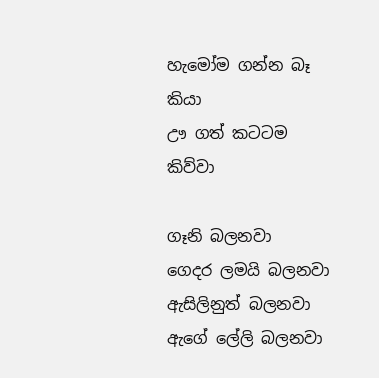හැමෝම ගන්න බෑ කියා
ඌ ගත් කටටම කිව්වා

ගෑනි බලනවා
ගෙදර ලමයි බලනවා
ඇසිලිනුත් බලනවා
ඇගේ ලේලි බලනවා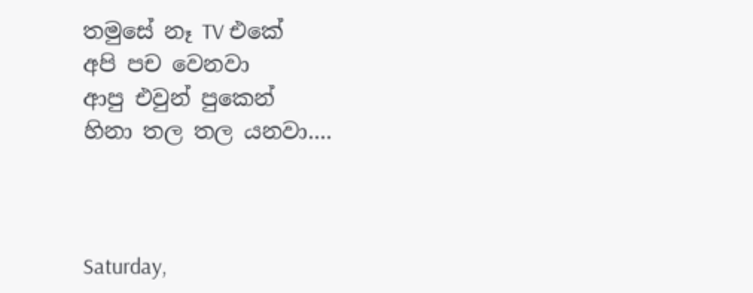තමුසේ නෑ TV එකේ
අපි පච වෙනවා
ආපු එවුන් පුකෙන්
හිනා තල තල යනවා....



Saturday,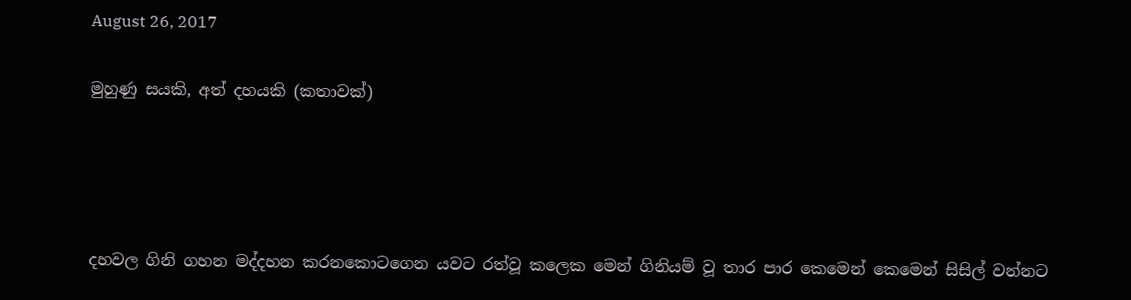August 26, 2017

මුහුණු සයකි, අත් දහයකි (කතාවක්)




දහවල ගිනි ගහන මද්දහන කරනකොටගෙන යවට රත්වූ කලෙක මෙන් ගිනියම් වූ තාර පාර කෙමෙන් කෙමෙන් සිසිල් වන්නට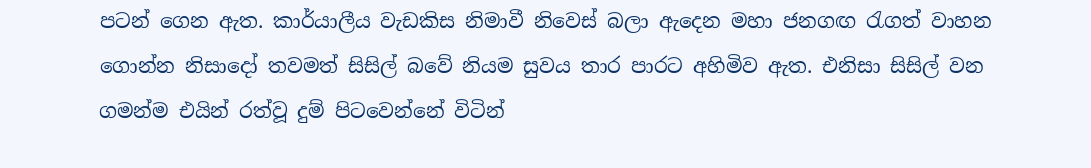පටන් ගෙන ඇත. කාර්යාලීය වැඩකිස නිමාවී නිවෙස් බලා ඇදෙන මහා ජනගඟ රැගත් වාහන ගොන්න නිසාදෝ තවමත් සිසිල් බවේ නියම සුවය තාර පාරට අහිමිව ඇත. එනිසා සිසිල් වන ගමන්ම එයින් රත්වූ දුම් පිටවෙන්නේ විටින්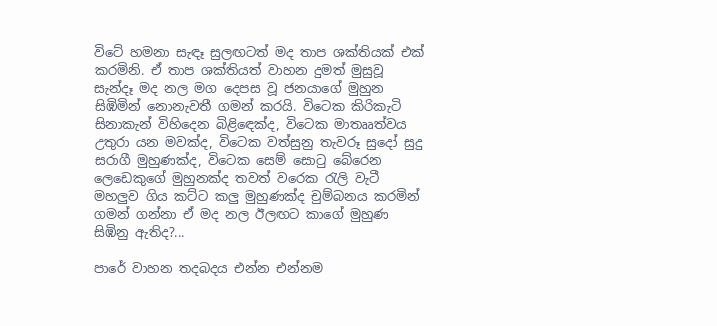විටේ හමනා සැඳෑ සුලඟටත් මද තාප ශක්තියක් එක් කරමිනි. ඒ තාප ශක්තියත් වාහන දුමත් මුසුවූ සැන්දෑ මද නල මග දෙපස වූ ජනයාගේ මුහුන සිඹිමින් නොනැවතී ගමන් කරයි. විටෙක කිරිකැටි සිනාකැන් විහිදෙන බිළිඳෙක්ද, විටෙක මාතෲත්වය උතුරා යන මවක්ද, විටෙක වත්සුනු තැවරූ සුදෝ සුදු සරාගී මුහුණක්ද, විටෙක සෙම් සොටු බේරෙන ලෙඩෙකුගේ මුහුනක්ද තවත් වරෙක රැලි වැටී මහලුව ගිය කට්ට කලු මුහුණක්ද චුම්බනය කරමින් ගමන් ගන්නා ඒ මද නල ඊලඟට කාගේ මුහුණ සිඹිනු ඇතිද?...

පාරේ වාහන තදබදය එන්න එන්නම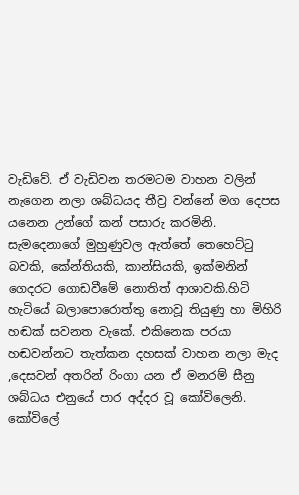වැඩිවේ. ඒ වැඩිවන තරමටම වාහන වලින් නැගෙන නලා ශබ්ධයද තීව්‍ර වන්නේ මග දෙපස යනෙන උන්ගේ කන් පසාරු කරමිනි. සැමදෙනාගේ මුහුණුවල ඇත්තේ තෙහෙට්ටු බවකි, කේන්තියකි, කාන්සියකි, ඉක්මනින් ගෙදරට ගොඩවීමේ නොතිත් ආශාවකි.හිටි හැටියේ බලාපොරොත්තු නොවූ තියුණු හා මිහිරි හඬක් සවනත වැකේ. එකිනෙක පරයා හඬවන්නට තැත්කන දහසක් වාහන නලා මැද ,දෙසවන් අතරින් රිංගා යන ඒ මනරම් සීනු ශබ්ධය එනුයේ පාර අද්දර වූ කෝවිලෙනි. කෝවිලේ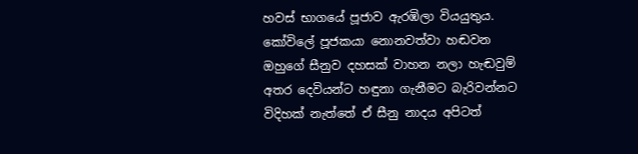හවස් භාගයේ පූජාව ඇරඹිලා වියයුතුය. කෝවිලේ පූජකයා නොනවත්වා හඬවන ඔහුගේ සීනුව දහසක් වාහන නලා හැඬවුම් අතර දෙවියන්ට හඳුනා ගැනීමට බැරිවන්නට විදිහක් නැත්තේ ඒ සීනු නාදය අපිටත්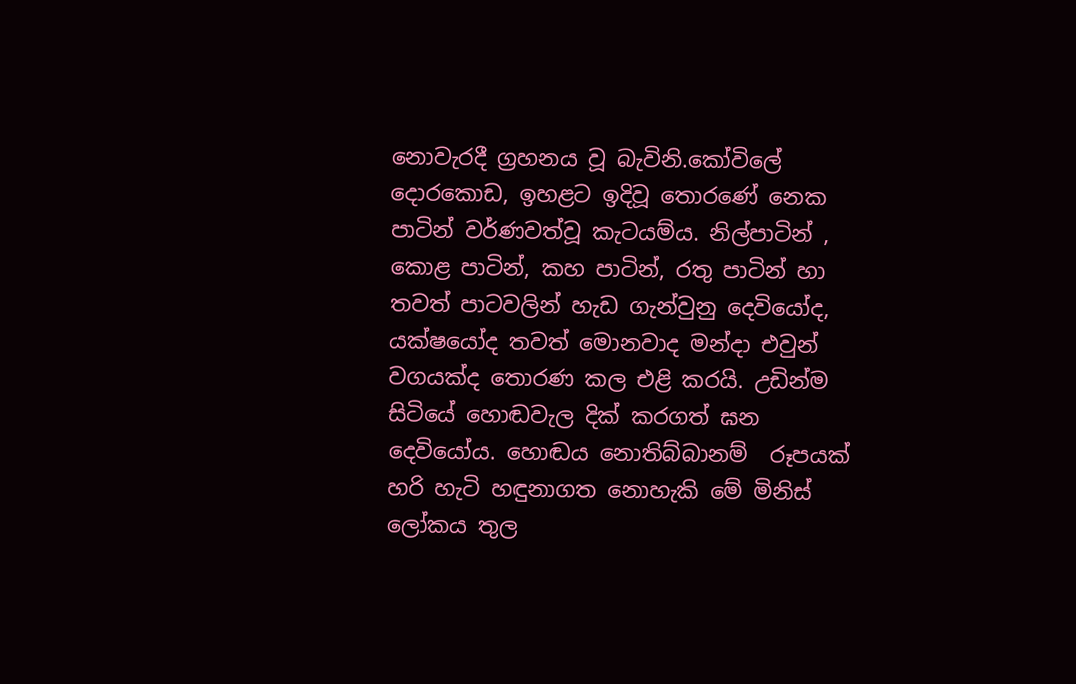නොවැරදී ග්‍රහනය වූ බැවිනි.කෝවිලේ දොරකොඩ, ඉහළට ඉදිවූ තොරණේ නෙක පාටින් වර්ණවත්වූ කැටයම්ය. නිල්පාටින් , කොළ පාටින්, කහ පාටින්, රතු පාටින් හා තවත් පාටවලින් හැඩ ගැන්වුනු දෙවියෝද, යක්ෂයෝද තවත් මොනවාද මන්දා එවුන් වගයක්ද තොරණ කල එළි කරයි. උඩින්ම සිටියේ හොඬවැල දික් කරගත් ඝන දෙවියෝය. හොඬය නොතිබ්බානම්  රූපයක් හරි හැටි හඳුනාගත නොහැකි මේ මිනිස් ලෝකය තුල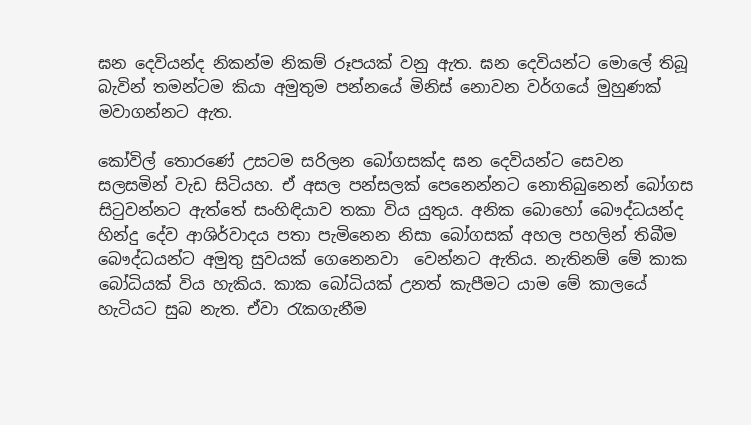ඝන දෙවියන්ද නිකන්ම නිකම් රූපයක් වනු ඇත. ඝන දෙවියන්ට මොලේ තිබූ බැවින් තමන්ටම කියා අමුතුම පන්නයේ මිනිස් නොවන වර්ගයේ මුහුණක් මවාගන්නට ඇත.

කෝවිල් තොරණේ උසටම සරිලන බෝගසක්ද ඝන දෙවියන්ට සෙවන සලසමින් වැඩ සිටියහ. ඒ අසල පන්සලක් පෙනෙන්නට නොතිබුනෙන් බෝගස සිටුවන්නට ඇත්තේ සංහිඳියාව තකා විය යුතුය. අනික බොහෝ බෞද්ධයන්ද හින්දු දේව ආශිර්වාදය පතා පැමිනෙන නිසා බෝගසක් අහල පහලින් තිබීම බෞද්ධයන්ට අමුතු සුවයක් ගෙනෙනවා  වෙන්නට ඇතිය. නැතිනම් මේ කාක බෝධියක් විය හැකිය. කාක බෝධියක් උනත් කැපීමට යාම මේ කාලයේ හැටියට සුබ නැත. ඒවා රැකගැනීම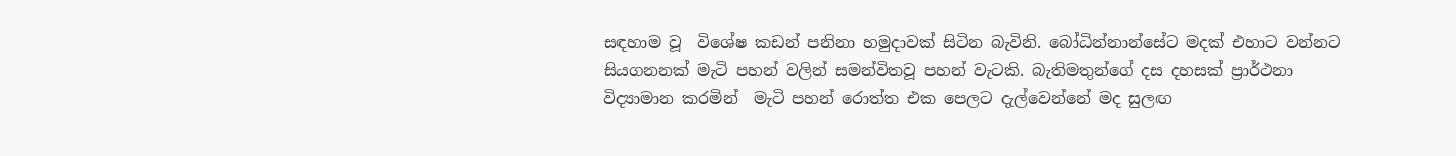සඳහාම වූ  විශේෂ කඩන් පනිනා හමුදාවක් සිටින බැවිනි. බෝධින්නාන්සේට මදක් එහාට වන්නට  සියගනනක් මැටි පහන් වලින් සමන්විතවූ පහන් වැටකි. බැතිමතුන්ගේ දස දහසක් ප්‍රාර්ථනා විද්‍යාමාන කරමින්  මැටි පහන් රොත්ත එක පෙලට දැල්වෙන්නේ මද සුලඟ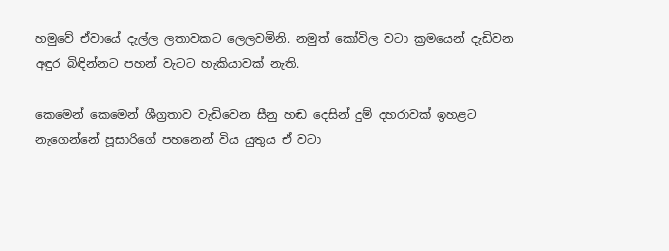හමුවේ ඒවායේ දැල්ල ලතාවකට ලෙලවමිනි. නමුත් කෝවිල වටා ක්‍රමයෙන් දැඩිවන අඳුර බිඳින්නට පහන් වැටට හැකියාවක් නැති.

කෙමෙන් කෙමෙන් ශීග්‍රතාව වැඩිවෙන සීනු හඬ දෙසින් දුම් දහරාවක් ඉහළට නැගෙන්නේ පූසාරිගේ පහනෙන් විය යුතුය ඒ වටා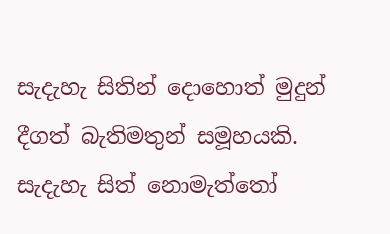සැදැහැ සිතින් දොහොත් මුදුන් දීගත් බැතිමතුන් සමූහයකි. සැදැහැ සිත් නොමැත්තෝ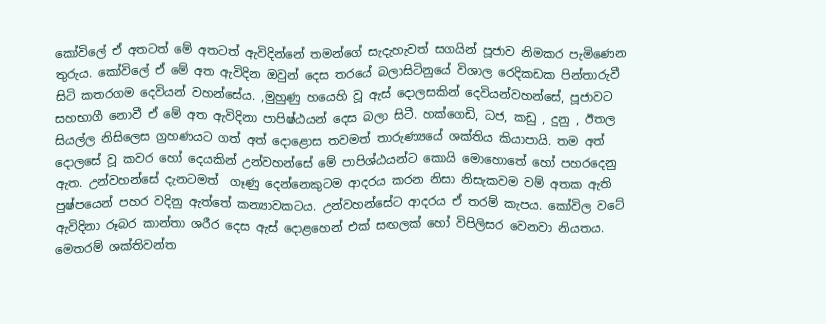කෝවිලේ ඒ අතටත් මේ අතටත් ඇවිදින්නේ තමන්ගේ සැදැහැවත් සගයින් පූජාව නිමකර පැමිණෙන තුරුය. කෝවිලේ ඒ මේ අත ඇවිදින ඔවුන් දෙස තරයේ බලාසිටිනුයේ විශාල රෙදිකඩක පින්තාරුවී සිටි කතරගම දෙවියන් වහන්සේය. ,මුහුණු හයෙහි වූ ඇස් දොලසකින් දෙවියන්වහන්සේ, පූජාවට සහභාගී නොවී ඒ මේ අත ඇවිදිනා පාපිෂ්ඨයන් දෙස බලා සිටී. හක්ගෙඩි, ධජ, කඩු , දුනු , ඊතල සියල්ල නිසිලෙස ග්‍රහණයට ගත් අත් දොළොස තවමත් තාරුණ්‍යයේ ශක්තිය කියාපායි. තම අත් දොලසේ වූ කවර හෝ දෙයකින් උන්වහන්සේ මේ පාපිශ්ඨයන්ට කොයි මොහොතේ හෝ පහරදෙනු ඇත. උන්වහන්සේ දැනටමත්  ගෑණු දෙන්නෙකුටම ආදරය කරන නිසා නිසැකවම වම් අතක ඇති පුෂ්පයෙන් පහර වදිනු ඇත්තේ කන්‍යාවකටය. උන්වහන්සේට ආදරය ඒ තරම් කැපය. කෝවිල වටේ ඇවිදිනා රූබර කාන්තා ශරීර දෙස ඇස් දොළහෙන් එක් සඟලක් හෝ විපිලිසර වෙනවා නියතය. මෙතරම් ශක්තිවන්ත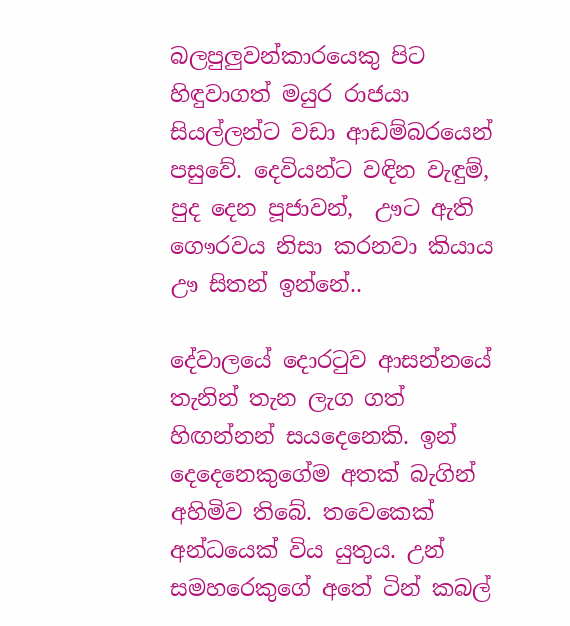බලපුලුවන්කාරයෙකු පිට හිඳුවාගත් මයුර රාජයා සියල්ලන්ට වඩා ආඩම්බරයෙන් පසුවේ. දෙවියන්ට වඳින වැඳුම්, පුද දෙන පූජාවන්,  ඌට ඇති ගෞරවය නිසා කරනවා කියාය ඌ සිතන් ඉන්නේ..

දේවාලයේ දොරටුව ආසන්නයේ තැනින් තැන ලැග ගත් හිඟන්නන් සයදෙනෙකි. ඉන්   දෙදෙනෙකුගේම අතක් බැගින් අහිමිව තිබේ. තවෙකෙක් අන්ධයෙක් විය යුතුය. උන් සමහරෙකුගේ අතේ ටින් කබල්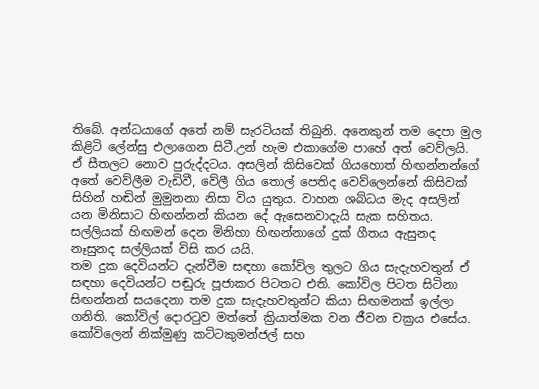තිබේ. අන්ධයාගේ අතේ නම් සැරටියක් තිබුනි. අනෙකුන් තම දෙපා මුල  කිළිටි ලේන්සු එලාගෙන සිටී.උන් හැම එකාගේම පාහේ අත් වෙව්ලයි. ඒ සීතලට නොව පුරුද්දටය. අසලින් කිසිවෙක් ගියහොත් හිඟන්නන්ගේ අතේ වෙව්ලීම වැඩිවී, වේලී ගිය තොල් පෙතිද වෙව්ලෙන්නේ කිසිවක් සිහින් හඬින් මුමුනනා නිසා විය යුතුය. වාහන ශබ්ධය මැද අසලින් යන මිනිසාට හිඟන්නන් කියන දේ ඇසෙනවාදැයි සැක සහිතය. සල්ලියක් හිඟමන් දෙන මිනිහා හිඟන්නාගේ දුක් ගීතය ඇසුනද නෑසුනද සල්ලියක් විසි කර යයි.
තම දුක දෙවියන්ට දැන්වීම සඳහා කෝවිල තුලට ගිය සැදැහවතුන් ඒ සඳහා දෙවියන්ට පඬුරු පූජාකර පිටතට එති. කෝවිල පිටත සිටිනා සිඟන්නන් සයදෙනා තම දුක සැදැහවතුන්ට කියා සිඟමනක් ඉල්ලා ගනිති. කෝවිල් දොරටුව මත්තේ ක්‍රියාත්මක වන ජීවන චක්‍රය එසේය. කෝවිලෙන් නික්මුණු කට්ටකුමන්ජල් සහ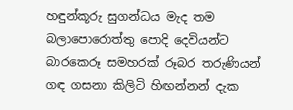හඳුන්කූරු සුගන්ධය මැද තම බලාපොරොත්තු පොදි දෙවියන්ට බාරකෙරූ සමහරක් රූබර තරුණියන් ගඳ ගසනා කිලිටි හිඟන්නන් දැක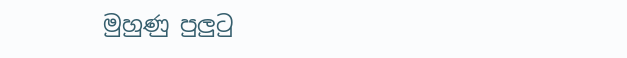මුහුණු පුලුටු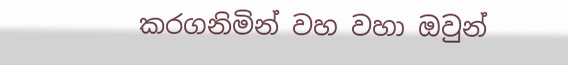කරගනිමින් වහ වහා ඔවුන්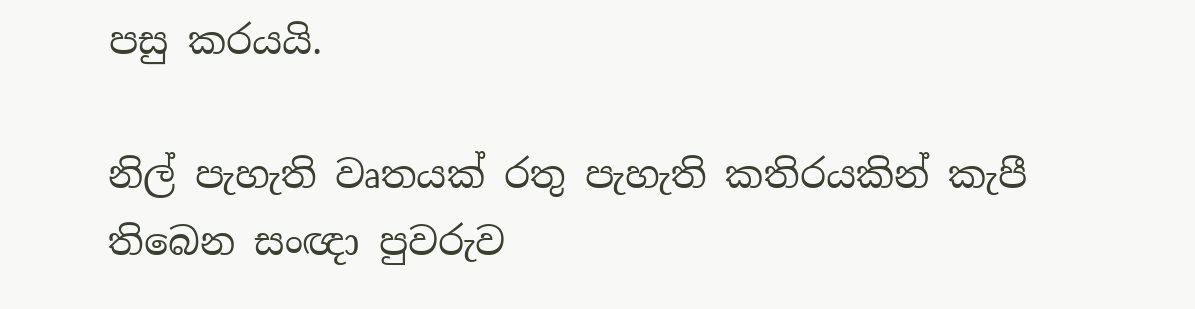පසු කරයයි.

නිල් පැහැති වෘතයක් රතු පැහැති කතිරයකින් කැපී තිබෙන සංඥා පුවරුව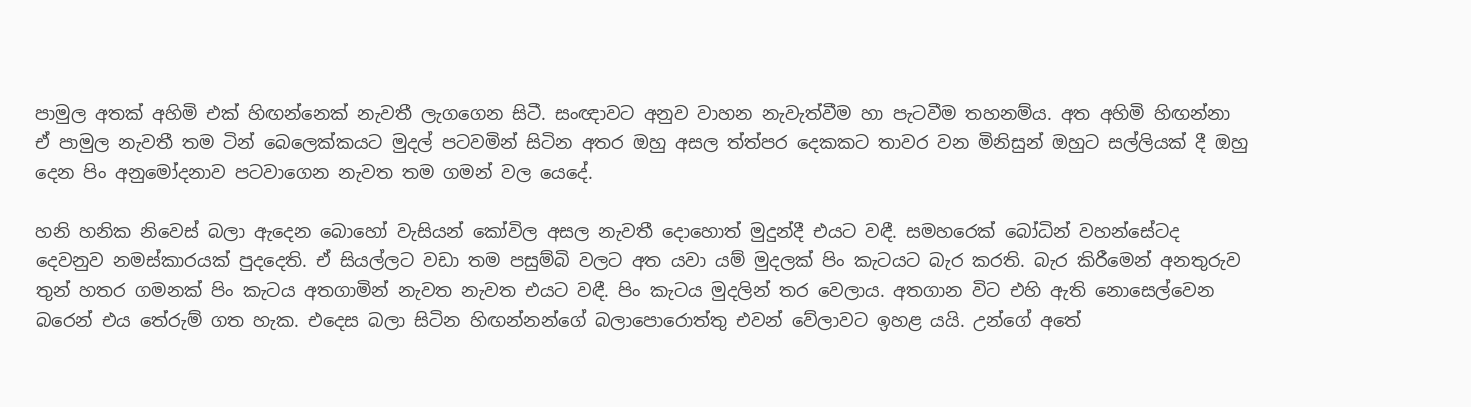පාමුල අතක් අහිමි එක් හිඟන්නෙක් නැවතී ලැගගෙන සිටී. සංඥාවට අනුව වාහන නැවැත්වීම හා පැටවීම තහනම්ය. අත අහිමි හිඟන්නා ඒ පාමුල නැවතී තම ටින් බෙලෙක්කයට මුදල් පටවමින් සිටින අතර ඔහු අසල ත්ත්පර දෙකකට තාවර වන මිනිසුන් ඔහුට සල්ලියක් දී ඔහු දෙන පිං අනුමෝදනාව පටවාගෙන නැවත තම ගමන් වල යෙදේ.

හනි හනික නිවෙස් බලා ඇදෙන බොහෝ වැසියන් කෝවිල අසල නැවතී දොහොත් මුදුන්දී එයට වඳී. සමහරෙක් බෝධින් වහන්සේටද දෙවනුව නමස්කාරයක් පුදදෙති. ඒ සියල්ලට වඩා තම පසුම්බි වලට අත යවා යම් මුදලක් පිං කැටයට බැර කරති. බැර කිරීමෙන් අනතුරුව තුන් හතර ගමනක් පිං කැටය අතගාමින් නැවත නැවත එයට වඳී. පිං කැටය මුදලින් තර වෙලාය. අතගාන විට එහි ඇති නොසෙල්වෙන බරෙන් එය තේරුම් ගත හැක. එදෙස බලා සිටින හිඟන්නන්ගේ බලාපොරොත්තු එවන් වේලාවට ඉහළ යයි. උන්ගේ අතේ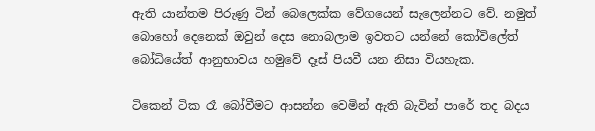ඇති යාන්තම පිරුණු ටින් බෙලෙක්ක වේගයෙන් සැලෙන්නට වේ. නමුත් බොහෝ දෙනෙක් ඔවුන් දෙස නොබලාම ඉවතට යන්නේ කෝවිලේත් බෝධියේත් ආනුභාවය හමුවේ දෑස් පියවී යන නිසා වියහැක.

ටිකෙන් ටික රෑ බෝවීමට ආසන්න වෙමින් ඇති බැවින් පාරේ තද බදය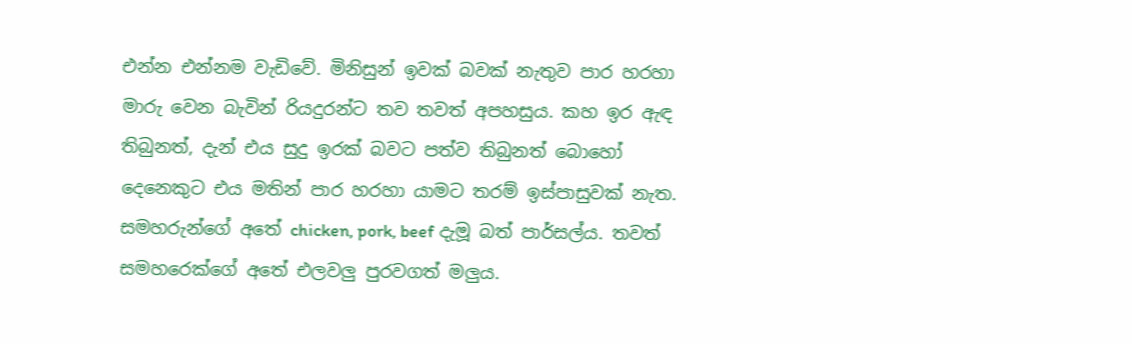එන්න එන්නම වැඩිවේ. මිනිසුන් ඉවක් බවක් නැතුව පාර හරහා මාරු වෙන බැවින් රියදුරන්ට තව තවත් අපහසුය. කහ ඉර ඇඳ තිබුනත්, දැන් එය සුදු ඉරක් බවට පත්ව තිබුනත් බොහෝ දෙනෙකුට එය මතින් පාර හරහා යාමට තරම් ඉස්පාසුවක් නැත. සමහරුන්ගේ අතේ chicken, pork, beef දැමූ බත් පාර්සල්ය. තවත් සමහරෙක්ගේ අතේ එලවලු පුරවගත් මලුය.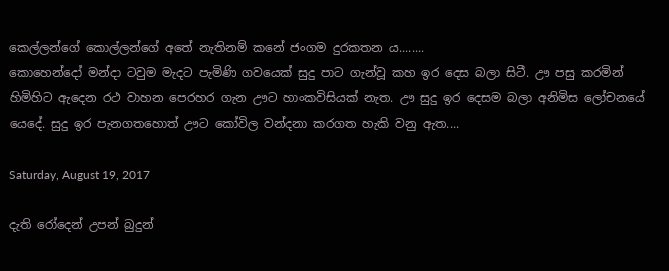කෙල්ලන්ගේ කොල්ලන්ගේ අතේ නැතිනම් කනේ ජංගම දුරකතන ය........
කොහෙන්දෝ මන්දා ටවුම මැදට පැමිණි ගවයෙක් සුදු පාට ගැන්වූ කහ ඉර දෙස බලා සිටී. ඌ පසු කරමින් හිමිහිට ඇදෙන රථ වාහන පෙරහර ගැන ඌට හාංකවිසියක් නැත. ඌ සුදු ඉර දෙසම බලා අනිමිස ලෝචනයේ යෙදේ. සුදු ඉර පැනගතහොත් ඌට කෝවිල වන්දනා කරගත හැකි වනු ඇත....

Saturday, August 19, 2017

දැති රෝදෙන් උපන් බුදුන්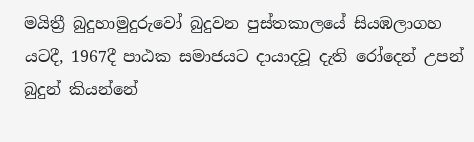මයිත්‍රී බුදුහාමුදුරුවෝ බුදුවන පුස්තකාලයේ සියඹලාගහ යටදී, 1967දී පාඨක සමාජයට දායාදවූ දැති රෝදෙන් උපන් බුදුන් කියන්නේ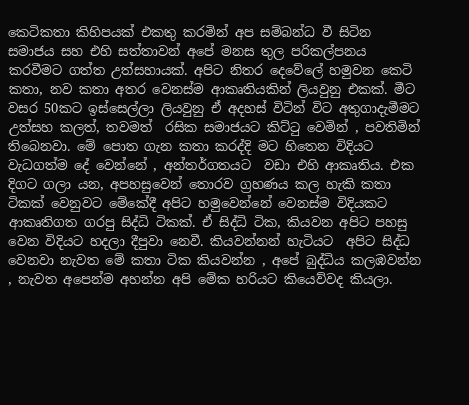කෙටිකතා කිහිපයක් එකතු කරමින් අප සම්බන්ධ වී සිටින සමාජය සහ එහි සත්තාවන් අපේ මනස තුල පරිකල්පනය කරවීමට ගත්ත උත්සහායක්. අපිට නිතර දෙවේලේ හමුවන කෙටි කතා, නව කතා අතර වෙනස්ම ආකෘතියකින් ලියවුනු එකක්. මීට වසර 50කට ඉස්සෙල්ලා ලියවුනු ඒ අදහස් විටින් විට අතුගාදැමීමට උත්සහ කලත්, තවමත්  රසික සමාජයට කිට්ටු වෙමින් , පවතිමින්  තිබෙනවා. මේ පොත ගැන කතා කරද්දි මට හිතෙන විදියට වැධගත්ම දේ වෙන්නේ , අන්තර්ගතයට  වඩා එහි ආකෘතිය. එක දිගට ගලා යන, අපහසුවෙන් තොරව ග්‍රහණය කල හැකි කතා ටිකක් වෙනුවට මේකේදී අපිට හමුවෙන්නේ වෙනස්ම විදියකට ආකෘතිගත ගරපු සිද්ධි ටිකක්. ඒ සිද්ධි ටික, කියවන අපිට පහසු වෙන විදියට හදලා දීපුවා නෙවී. කියවන්නන් හැටියට  අපිට සිද්ධ වෙනවා නැවත මේ කතා ටික කියවන්න , අපේ බුද්ධිය කලඹවන්න , නැවත අපෙන්ම අහන්න අපි මේක හරියට කියෙව්වද කියලා.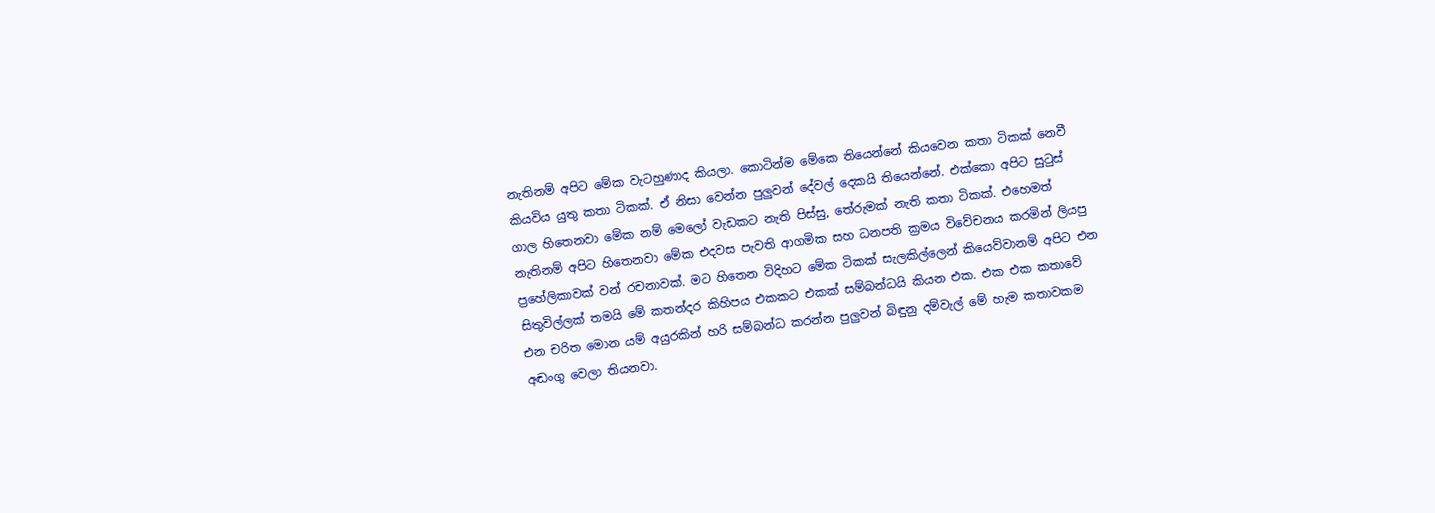නැතිනම් අපිට මේක වැටහුණාද කියලා. කොටින්ම මේකෙ තියෙන්නේ කියවෙන කතා ටිකක් නෙවී කියවිය යුතු කතා ටිකක්. ඒ නිසා වෙන්න පුලුවන් දේවල් දෙකයි තියෙන්නේ. එක්කො අපිට සුටුස් ගාල හිතෙනවා මේක නම් මෙලෝ වැඩකට නැති පිස්සු, තේරුමක් නැති කතා ටිකක්. එහෙමත් නැතිනම් අපිට හිතෙනවා මේක එදවස පැවති ආගමික සහ ධනපති ක්‍රමය විවේචනය කරමින් ලියපු ප්‍රහේලිකාවක් වන් රචනාවක්. මට හිතෙන විදිහට මේක ටිකක් සැලකිල්ලෙන් කියෙව්වානම් අපිට එන සිතුවිල්ලක් තමයි මේ කතන්දර කිහිපය එකකට එකක් සම්බන්ධයි කියන එක. එක එක කතාවේ එන චරිත මොන යම් අයුරකින් හරි සම්බන්ධ කරන්න පුලුවන් බිඳුනු දම්වැල් මේ හැම කතාවකම අඬංගු වෙලා තියනවා.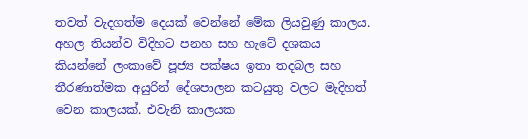තවත් වැදගත්ම දෙයක් වෙන්නේ මේක ලියවුණු කාලය. අහල තියන්ව විදිහට පනහ සහ හැටේ දශකය කියන්නේ ලංකාවේ පූජ්‍ය පක්ෂය ඉතා තදබල සහ තීරණාත්මක අයුරින් දේශපාලන කටයුතු වලට මැදිහත් වෙන කාලයක්. එවැනි කාලයක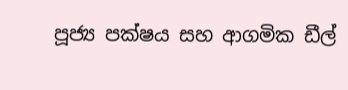පූජ්‍ය පක්ෂය සහ ආගමික ඩීල්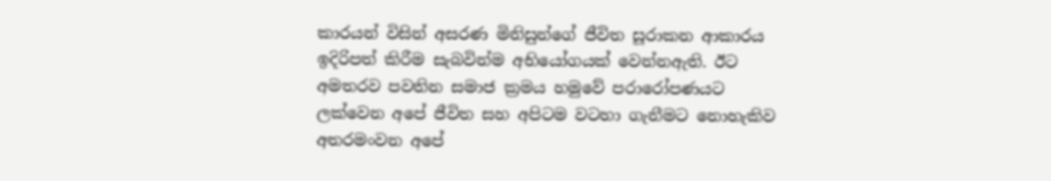කාරයන් විසින් අසරණ මිනිසුන්ගේ ජීවිත සූරාකන ආකාරය ඉදිරිපත් කිරීම සැබවින්ම අභියෝගයක් වෙන්නඇති. ඊට අමතරව පවතින සමාජ ක්‍රමය හමුවේ පරාරෝපණයට ලක්වෙන අපේ ජීවිත සහ අපිටම වටහා ගැනීමට නොහැකිව අතරමංවන අපේ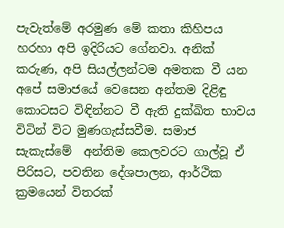පැවැත්මේ අරමුණ මේ කතා කිහිපය හරහා අපි ඉදිරියට ගේනවා. අනික් කරුණ, අපි සියල්ලන්ටම අමතක වී යන අපේ සමාජයේ වෙසෙන අන්තම දිළිඳු කොටසට විඳින්නට වී ඇති දුක්ඛිත භාවය  විටින් විට මුණගැස්සවීම. සමාජ සැකැස්මේ  අන්තිම කෙලවරට ගාල්වූ ඒ පිරිසට, පවතින දේශපාලන, ආර්ථික ක්‍රමයෙන් විතරක්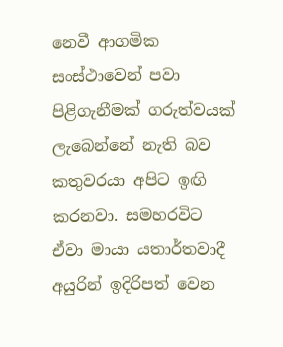නෙවී ආගමික සංස්ථාවෙන් පවා පිළිගැනීමක් ගරුත්වයක් ලැබෙන්නේ නැති බව කතුවරයා අපිට ඉඟි කරනවා. සමහරවිට ඒවා මායා යතාර්තවාදී අයුරින් ඉදිරිපත් වෙන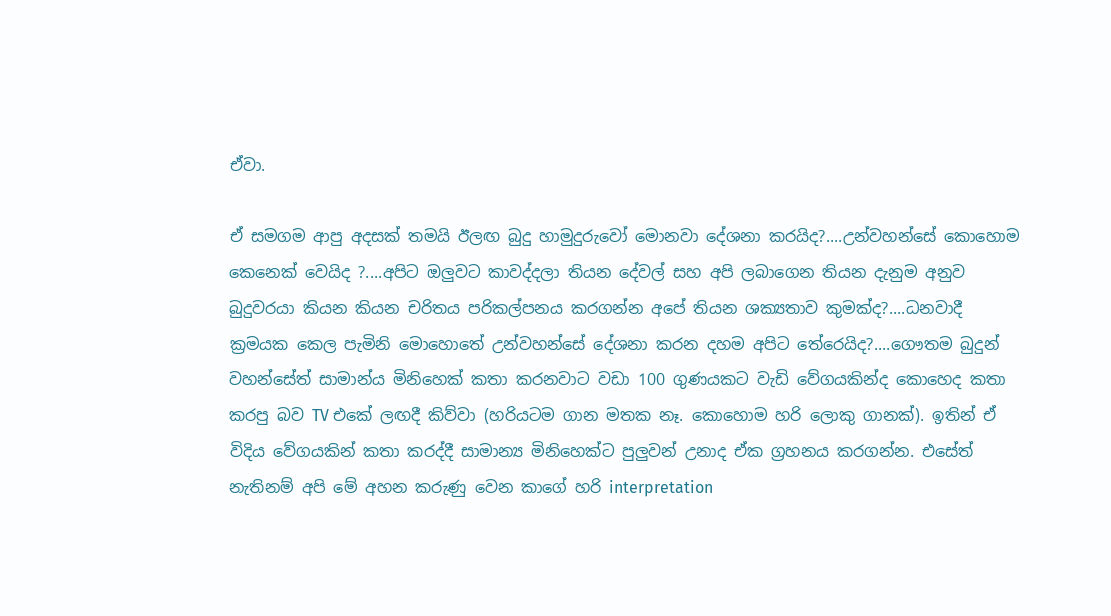ඒවා.

ඒ සමගම ආපු අදසක් තමයි ඊලඟ බුදු හාමුදුරුවෝ මොනවා දේශනා කරයිද?....උන්වහන්සේ කොහොම කෙනෙක් වෙයිද ?....අපිට ඔලුවට කාවද්දලා තියන දේවල් සහ අපි ලබාගෙන තියන දැනුම අනුව බුදුවරයා කියන කියන චරිතය පරිකල්පනය කරගන්න අපේ තියන ශක්‍යතාව කුමක්ද?....ධනවාදී ක්‍රමයක කෙල පැමිනි මොහොතේ උන්වහන්සේ දේශනා කරන දහම අපිට තේරෙයිද?....ගෞතම බුදුන් වහන්සේත් සාමාන්ය මිනිහෙක් කතා කරනවාට වඩා 100 ගුණයකට වැඩි වේගයකින්ද කොහෙද කතා කරපු බව TV එකේ ලඟදී කිව්වා (හරියටම ගාන මතක නෑ. කොහොම හරි ලොකු ගානක්). ඉතින් ඒ විදිය වේගයකින් කතා කරද්දී සාමාන්‍ය මිනිහෙක්ට පුලුවන් උනාද ඒක ග්‍රහනය කරගන්න. එසේත් නැතිනම් අපි මේ අහන කරුණු වෙන කාගේ හරි interpretation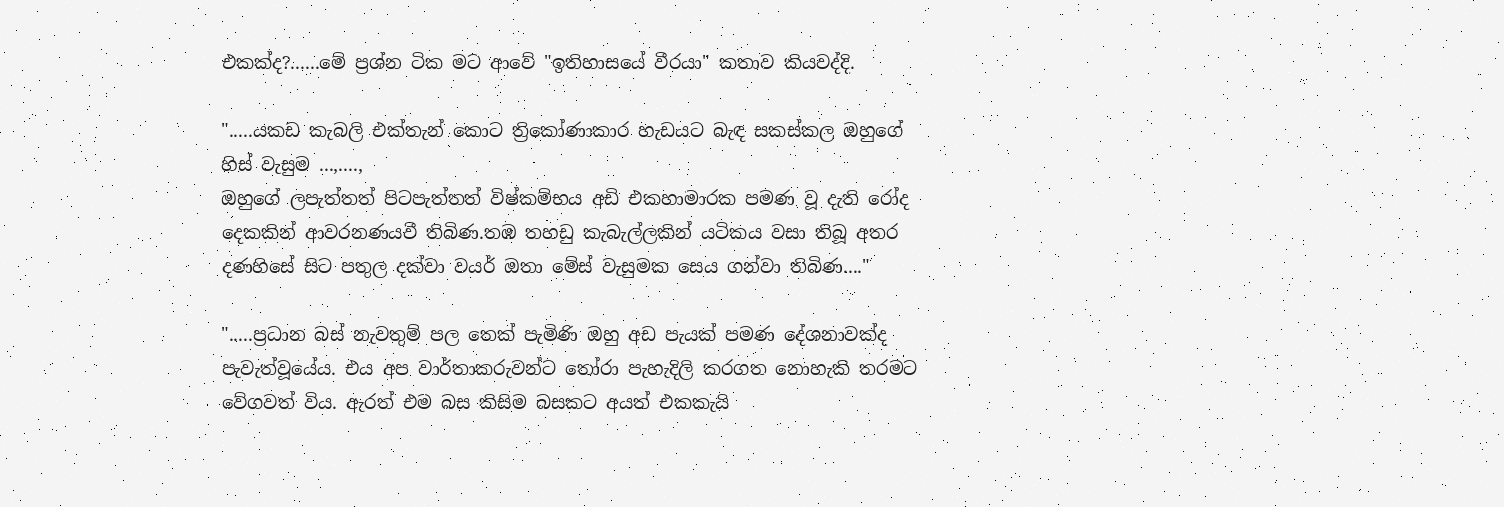එකක්ද?......මේ ප්‍රශ්න ටික මට ආවේ "ඉතිහාසයේ වීරයා" කතාව කියවද්දි.

".....යකඩ කැබලි එක්තැන් කොට ත්‍රිකෝණාකාර හැඩයට බැඳ සකස්කල ඔහුගේ හිස් වැසුම ...,....,
ඔහුගේ ලපැත්තත් පිටපැත්තත් විෂ්කම්භය අඩි එකහාමාරක පමණ වූ දැති රෝද දෙකකින් ආවරනණයවී තිබිණ.තඹ තහඩු කැබැල්ලකින් යටිකය වසා තිබූ අතර දණහිසේ සිට පතුල දක්වා වයර් ඔතා මේස් වැසුමක සෙය ගන්වා තිබිණ...."

".....ප්‍රධාන බස් නැවතුම් පල තෙක් පැමිණි ඔහු අඩ පැයක් පමණ දේශනාවක්ද පැවැත්වූයේය. එය අප වාර්තාකරුවන්ට තෝරා පැහැදිලි කරගත නොහැකි තරමට වේගවත් විය. ඇරත් එම බස කිසිම බසකට අයත් එකකැයි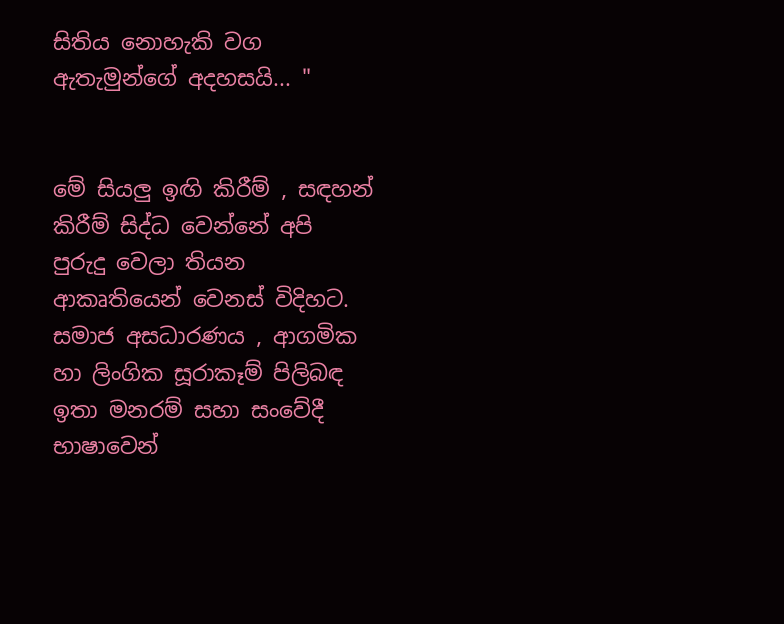සිතිය නොහැකි වග ඇතැමුන්ගේ අදහසයි... "


මේ සියලු ඉඟි කිරීම් , සඳහන් කිරීම් සිද්ධ වෙන්නේ අපි පුරුදු වෙලා තියන ආකෘතියෙන් වෙනස් විදිහට. සමාජ අසධාරණය , ආගමික හා ලිංගික සූරාකෑම් පිලිබඳ ඉතා මනරම් සහා සංවේදී භාෂාවෙන්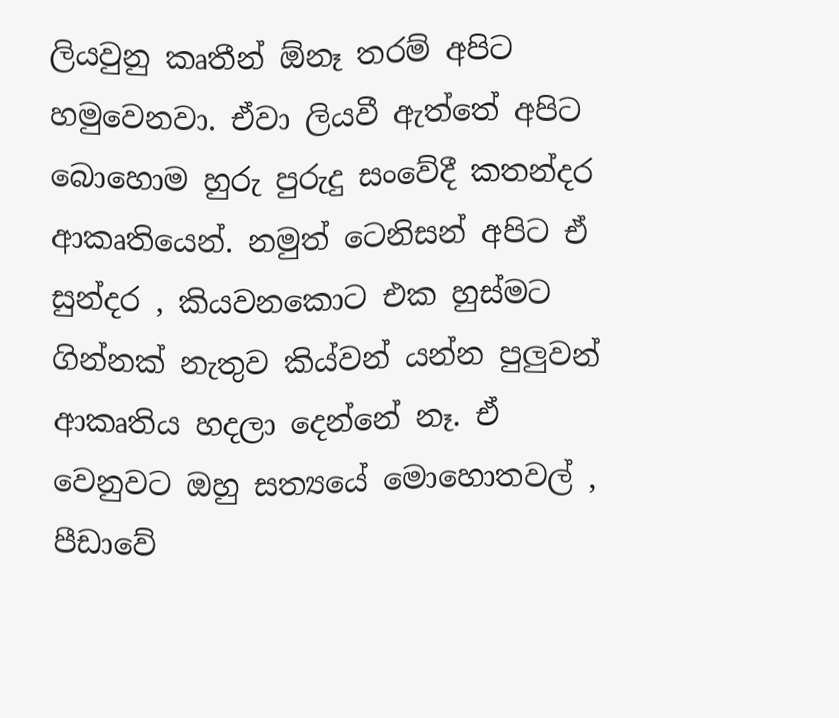ලියවුනු කෘතීන් ඕනෑ තරම් අපිට හමුවෙනවා. ඒවා ලියවී ඇත්තේ අපිට බොහොම හුරු පුරුදු සංවේදී කතන්දර ආකෘතියෙන්. නමුත් ටෙනිසන් අපිට ඒ සුන්දර , කියවනකොට එක හුස්මට ගින්නක් නැතුව කිය්වන් යන්න පුලුවන් ආකෘතිය හදලා දෙන්නේ නෑ. ඒ වෙනුවට ඔහු සත්‍යයේ මොහොතවල් , පීඩාවේ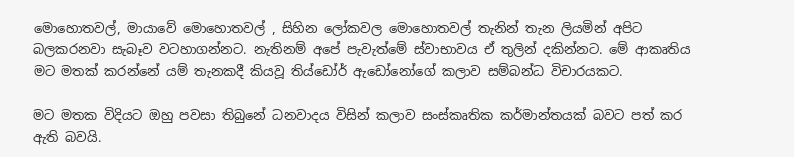මොහොතවල්, මායාවේ මොහොතවල් , සිහින ලෝකවල මොහොතවල් තැනින් තැන ලියමින් අපිට බලකරනවා සැබෑව වටහාගන්නට. නැතිනම් අපේ පැවැත්මේ ස්වාභාවය ඒ තුලින් දකින්නට. මේ ආකෘතිය මට මතක් කරන්නේ යම් තැනකදී කියවූ තිය්ඩෝර් ඇඩෝනෝගේ කලාව සම්බන්ධ විචාරයකට.

මට මතක විදියට ඔහු පවසා තිබුනේ ධනවාදය විසින් කලාව සංස්කෘතික කර්මාන්තයක් බවට පත් කර ඇති බවයි.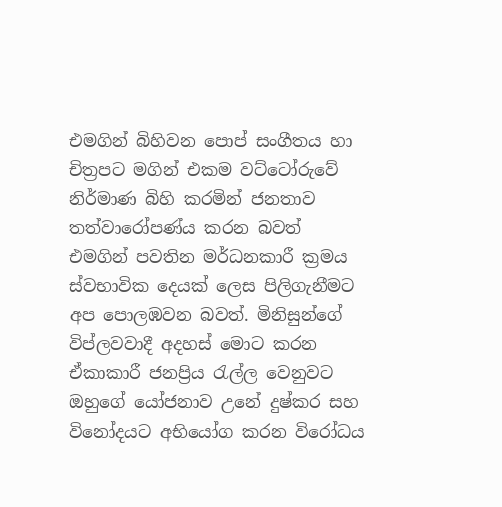එමගින් බිහිවන පොප් සංගීතය හා චිත්‍රපට මගින් එකම වට්ටෝරුවේ නිර්මාණ බිහි කරමින් ජනතාව තත්වාරෝපණ්ය කරන බවත් එමගින් පවතින මර්ධනකාරී ක්‍රමය ස්වභාවික දෙයක් ලෙස පිලිගැනීමට අප පොලඹවන බවත්. මිනිසුන්ගේ විප්ලවවාදී අදහස් මොට කරන ඒකාකාරී ජනප්‍රිය රැල්ල වෙනුවට ඔහුගේ යෝජනාව උනේ දුෂ්කර සහ විනෝදයට අභියෝග කරන විරෝධය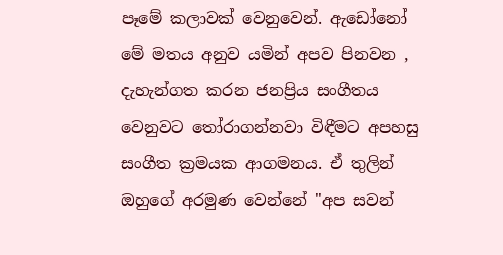පෑමේ කලාවක් වෙනුවෙන්. ඇඩෝනෝ මේ මතය අනුව යමින් අපව පිනවන , දැහැන්ගත කරන ජනප්‍රිය සංගීතය වෙනුවට තෝරාගන්නවා විඳීමට අපහසු සංගීත ක්‍රමයක ආගමනය. ඒ තුලින් ඔහුගේ අරමුණ වෙන්නේ "අප සවන්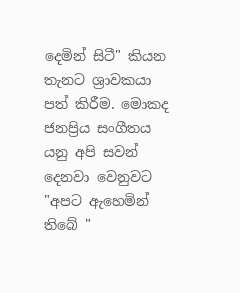දෙමින් සිටී" කියන තැනට ශ්‍රාවකයා පත් කිරීම. මොකද ජනප්‍රිය සංගීතය යනු අපි සවන් දෙනවා වෙනුවට  "අපට ඇහෙමින් තිබේ "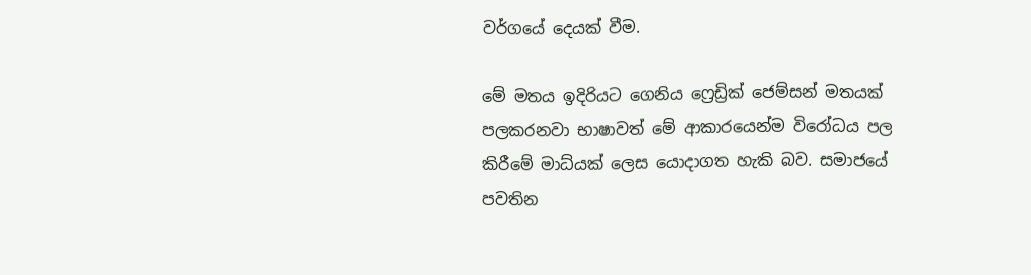වර්ගයේ දෙයක් වීම.

මේ මතය ඉදිරියට ගෙනිය ෆ්‍රෙඩ්‍රික් ජෙම්සන් මතයක් පලකරනවා භාෂාවත් මේ ආකාරයෙන්ම විරෝධය පල කිරීමේ මාධ්යක් ලෙස යොදාගත හැකි බව. සමාජයේ පවතින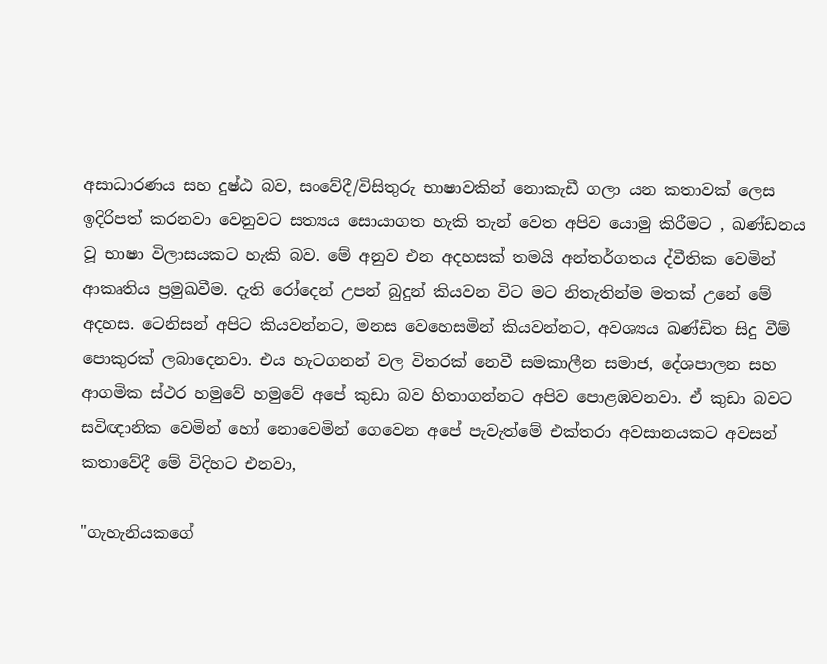අසාධාරණය සහ දුෂ්ඨ බව, සංවේදී/විසිතුරු භාෂාවකින් නොකැඩී ගලා යන කතාවක් ලෙස ඉදිරිපත් කරනවා වෙනුවට සත්‍යය සොයාගත හැකි තැන් වෙත අපිව යොමු කිරීමට , ඛණ්ඩනය වූ භාෂා විලාසයකට හැකි බව. මේ අනුව එන අදහසක් තමයි අන්තර්ගතය ද්වීතික වෙමින් ආකෘතිය ප්‍රමුඛවීම. දැති රෝදෙන් උපන් බුදුන් කියවන විට මට නිතැතින්ම මතක් උනේ මේ අදහස. ටෙනිසන් අපිට කියවන්නට, මනස වෙහෙසමින් කියවන්නට, අවශ්‍යය ඛණ්ඩිත සිදු වීම් පොකුරක් ලබාදෙනවා. එය හැටගනන් වල විතරක් නෙවී සමකාලීන සමාජ, දේශපාලන සහ ආගමික ස්ථර හමුවේ හමුවේ අපේ කුඩා බව හිතාගන්නට අපිව පොළඹවනවා. ඒ කුඩා බවට සවිඥානික වෙමින් හෝ නොවෙමින් ගෙවෙන අපේ පැවැත්මේ එක්තරා අවසානයකට අවසන් කතාවේදී මේ විදිහට එනවා,

"ගැහැනියකගේ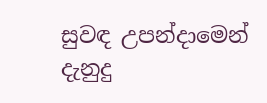සුවඳ උපන්දාමෙන් දැනුදු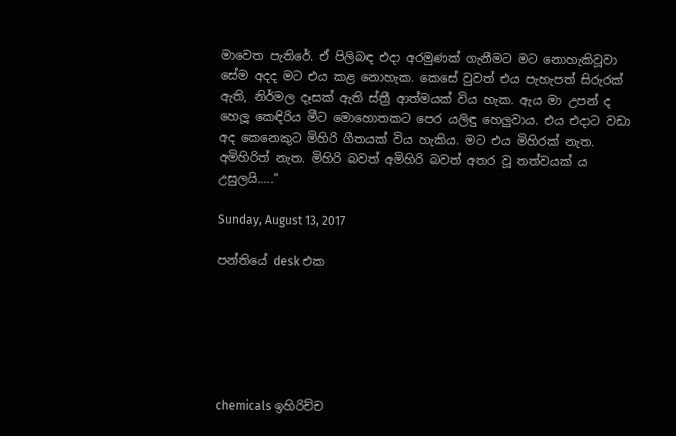මාවෙත පැතිරේ. ඒ පිලිබඳ එදා අරමුණක් ගැනීමට මට නොහැකිවූවා සේම අදද මට එය කළ නොහැක. කෙසේ වුවත් එය පැහැපත් සිරුරක් ඇති, නිර්මල දෑසක් ඇති ස්ත්‍රී ආත්මයක් විය හැක. ඇය මා උපන් ද හෙලූ කෙඳිරිය මීට මොහොතකට පෙර යලිඳු හෙලුවාය. එය එදාට වඩා අද කෙනෙකුට මිහිරි ගීතයක් විය හැකිය. මට එය මිහිරක් නැත. අමිහිරිත් නැත. මිහිරි බවත් අමිහිරි බවත් අතර වූ තත්වයක් ය උසුලයි....."

Sunday, August 13, 2017

පන්තියේ desk එක






chemicals ඉහිරිච්ච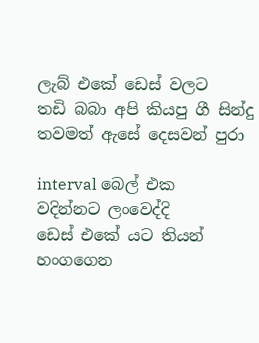ලැබ් එකේ ඩෙස් වලට
තඩි බබා අපි කියපු ගී සින්දු
තවමත් ඇසේ දෙසවන් පුරා

interval බෙල් එක
වදින්නට ලංවෙද්දි
ඩෙස් එකේ යට තියන්
හංගගෙන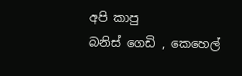අපි කාපු
බනිස් ගෙඩි , කෙහෙල්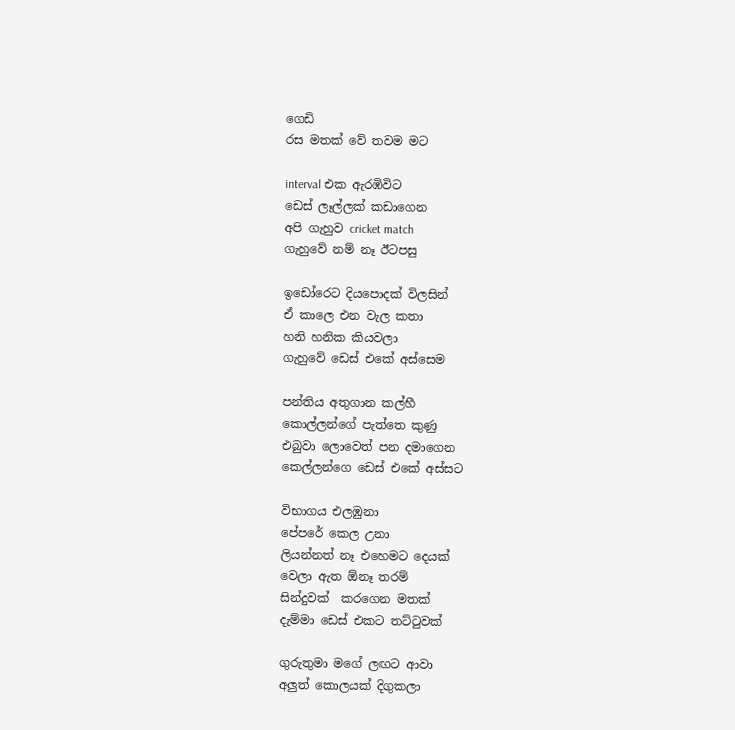ගෙඩි
රස මතක් වේ තවම මට

interval එක ඇරඹිවිට
ඩෙස් ලෑල්ලක් කඩාගෙන
අපි ගැහුව cricket match
ගැහුවේ නම් නෑ ඊටපසු

ඉඩෝරෙට දියපොදක් විලසින්
ඒ කාලෙ එන වැල කතා
හනි හනික කියවලා
ගැහුවේ ඩෙස් එකේ අස්සෙම

පන්තිය අතුගාන කල්හී
කොල්ලන්ගේ පැත්තෙ කුණු
එබුවා ලොවෙත් පන දමාගෙන
කෙල්ලන්ගෙ ඩෙස් එකේ අස්සට

විභාගය එලඹුනා
පේපරේ කෙල උනා
ලියන්නත් නෑ එහෙමට දෙයක්
වෙලා ඇත ඕනෑ තරම්
සින්දුවක්  කරගෙන මතක්
දැම්මා ඩෙස් එකට තට්ටුවක්

ගුරුතුමා මගේ ලඟට ආවා
අලුත් කොලයක් දිගුකලා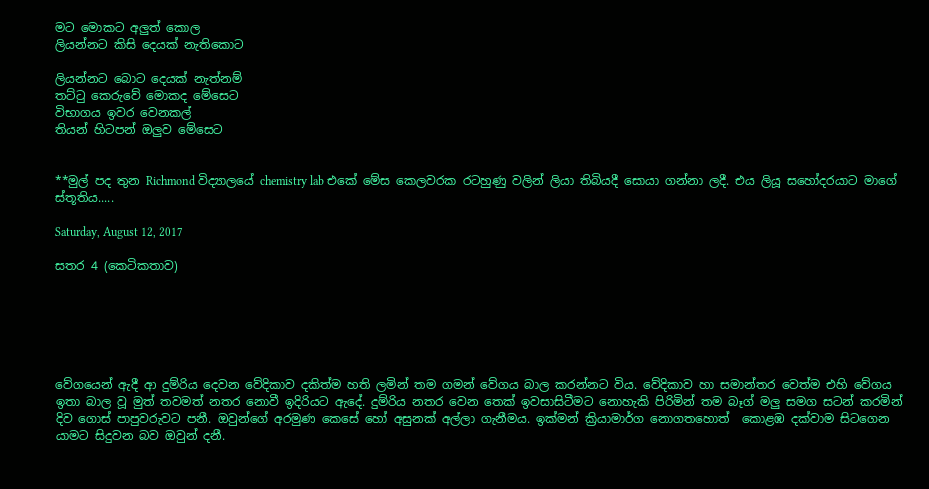මට මොකට අලුත් කොල
ලියන්නට කිසි දෙයක් නැතිකොට

ලියන්නට බොට දෙයක් නැත්නම්
තට්ටු කෙරුවේ මොකද මේසෙට
විභාගය ඉවර වෙනකල්
තියන් හිටපන් ඔලුව මේසෙට


**මුල් පද තුන Richmond විද්‍යාලයේ chemistry lab එකේ මේස කෙලවරක රටහුණු වලින් ලියා තිබියදී සොයා ගන්නා ලදී. එය ලියූ සහෝදරයාට මාගේ ස්තූතිය.....

Saturday, August 12, 2017

සතර 4 (කෙටිකතාව)






වේගයෙන් ඇදී ආ දුම්රිය දෙවන වේදිකාව දකිත්ම හති ලමින් තම ගමන් වේගය බාල කරන්නට විය. වේදිකාව හා සමාන්තර වෙත්ම එහි වේගය ඉතා බාල වූ මුත් තවමත් නතර නොවී ඉදිරියට ඇදේ. දුම්රිය නතර වෙන තෙක් ඉවසාසිටීමට නොහැකි පිරිමින් තම බෑග් මලු සමග සටන් කරමින් දිව ගොස් පාපුවරුවට පනී. ඔවුන්ගේ අරමුණ කෙසේ හෝ අසුනක් අල්ලා ගැනීමය. ඉක්මන් ක්‍රියාමාර්ග නොගතහොත්  කොළඹ දක්වාම සිටගෙන යාමට සිදුවන බව ඔවුන් දනී.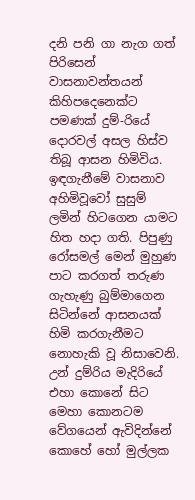දනි පනි ගා නැග ගත් පිරිසෙන් වාසනාවන්තයන් කිහිපදෙනෙක්ට පමණක් දුම්-රියේ දොරවල් අසල හිස්ව තිබූ ආසන හිමිවිය. ඉඳගැනීමේ වාසනාව අහිමිවූවෝ සුසුම් ලමින් හිටගෙන යාමට හිත හදා ගති. පිපුණු රෝසමල් මෙන් මුහුණ පාට කරගත් තරුණ ගැහැණු බුම්මාගෙන සිටින්නේ ආසනයක් හිමි කරගැනීමට නොහැකි වූ නිසාවෙනි. උන් දුම්රිය මැදිරියේ එහා කොනේ සිට මෙහා කොනටම වේගයෙන් ඇවිදින්නේ කොහේ හෝ මුල්ලක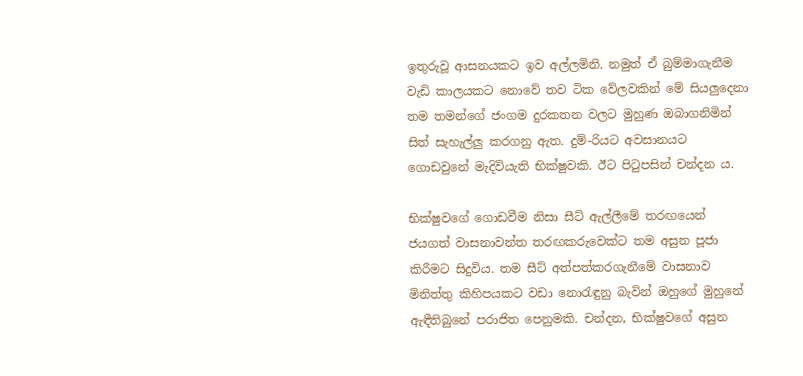ඉතුරුවූ ආසනයකට ඉව අල්ලමිනි. නමුත් ඒ බුම්මාගැනීම වැඩි කාලයකට නොවේ තව ටික වේලවකින් මේ සියලුදෙනා තම තමන්ගේ ජංගම දුරකතන වලට මුහුණ ඔබාගනිමින් සිත් සැහැල්ලු කරගනු ඇත. දුම්-රියට අවසානයට ගොඩවුනේ මැදිවියැති භික්ෂුවකි. ඊට පිටුපසින් චන්දන ය.

භික්ෂුවගේ ගොඩවීම නිසා සීට් ඇල්ලීමේ තරඟයෙන් ජයගත් වාසනාවන්ත තරඟකරුවෙක්ට තම අසුන පූජා කිරීමට සිදුවිය. තම සීට් අත්පත්කරගැනීමේ වාසනාව මිනිත්තු කිහිපයකට වඩා නොරැඳුනු බැවින් ඔහුගේ මුහුනේ ඇඳීතිබුනේ පරාජිත පෙනුමකි. චන්දන, භික්ෂුවගේ අසුන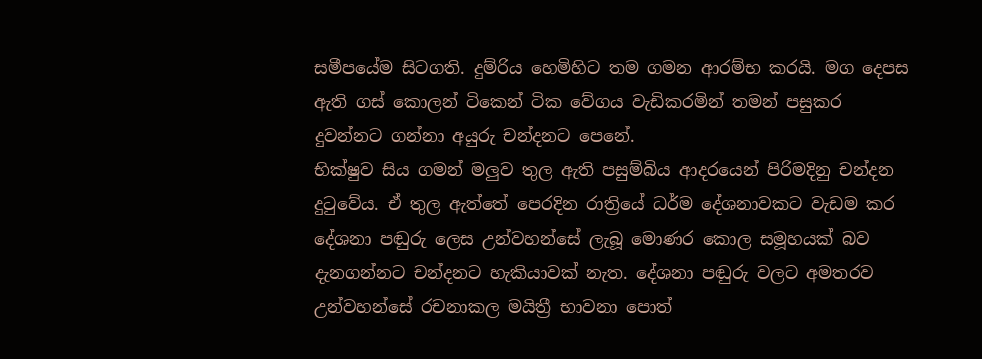සමීපයේම සිටගති. දුම්රිය හෙමිහිට තම ගමන ආරම්භ කරයි. මග දෙපස ඇති ගස් කොලන් ටිකෙන් ටික වේගය වැඩිකරමින් තමන් පසුකර දුවන්නට ගන්නා අයුරු චන්දනට පෙනේ.
භික්ෂුව සිය ගමන් මලුව තුල ඇති පසුම්බිය ආදරයෙන් පිරිමදිනු චන්දන දුටුවේය. ඒ තුල ඇත්තේ පෙරදින රාත්‍රියේ ධර්ම දේශනාවකට වැඩම කර දේශනා පඬුරු ලෙස උන්වහන්සේ ලැබූ මොණර කොල සමූහයක් බව දැනගන්නට චන්දනට හැකියාවක් නැත. දේශනා පඬුරු වලට අමතරව උන්වහන්සේ රචනාකල මයිත්‍රී භාවනා පොත්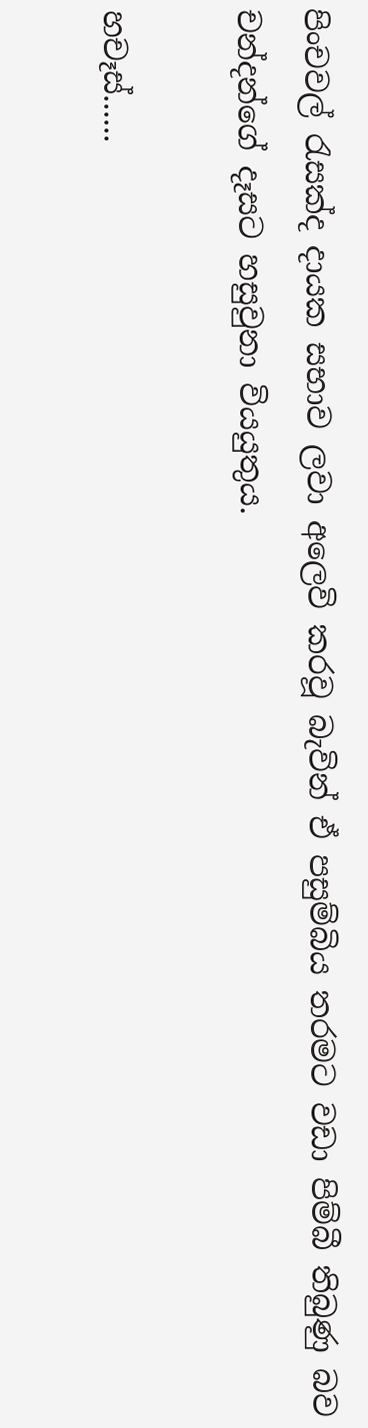පිංචවල් රැසක්ද දායක සභාව ලවා අලෙවි කරවූ බැවින් ඒ පසුම්බිය තරමට වඩා පිම්බී තිබුණු බව චන්දන්ගේ දෑසට හසුවුනා වියයුතුය.

හචෑස්......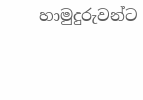හාමුදුරුවන්ට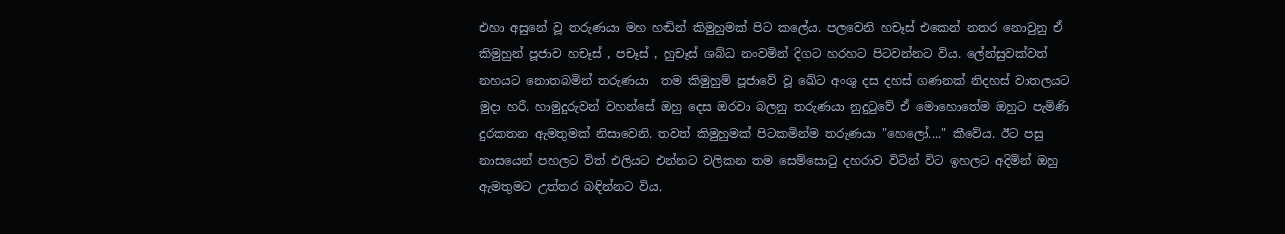එහා අසුනේ වූ තරුණයා මහ හඬින් කිමුහුමක් පිට කලේය. පලවෙනි හචෑස් එකෙන් නතර නොවුනු ඒ කිමුහුන් පූජාව හචෑස් , පචෑස් , හුචෑස් ශබ්ධ නංවමින් දිගට හරහට පිටවන්නට විය. ලේන්සුවක්වත් නහයට නොතබමින් තරුණයා  තම කිමුහුම් පූජාවේ වූ ඛේට අංශු දස දහස් ගණනක් නිදහස් වාතලයට මුදා හරී. හාමුදුරුවන් වහන්සේ ඔහු දෙස ඔරවා බලනු තරුණයා නුදුටුවේ ඒ මොහොතේම ඔහුට පැමිණි දුරකතන ඇමතුමක් නිසාවෙනි. තවත් කිමුහුමක් පිටකමින්ම තරුණයා "හෙලෝ...." කීවේය. ඊට පසු නාසයෙන් පහලට විත් එලියට එන්නට වලිකන තම සෙම්සොටු දහරාව විටින් විට ඉහලට අදිමින් ඔහු ඇමතුමට උත්තර බඳින්නට විය.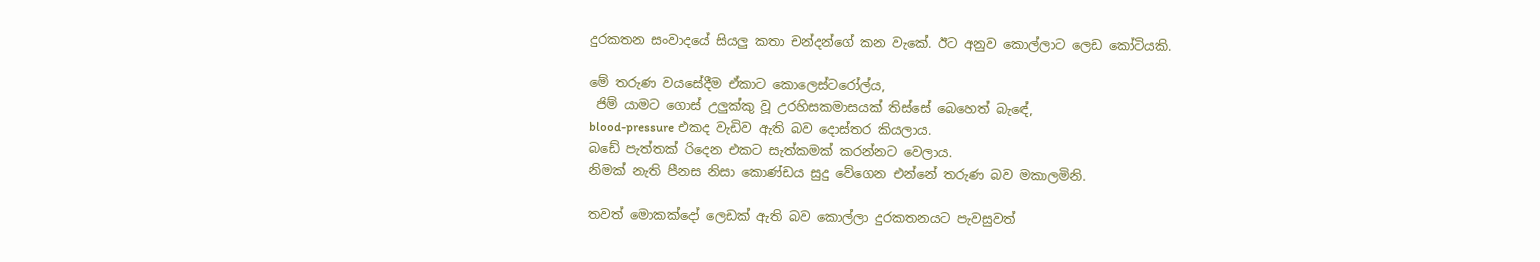දුරකතන සංවාදයේ සියලු කතා චන්දන්ගේ කන වැකේ. ඊට අනුව කොල්ලාට ලෙඩ කෝටියකි.

මේ තරුණ වයසේදීම ඒකාට කොලෙස්ටරෝල්ය,
 ජිම් යාමට ගොස් උලුක්කු වූ උරහිසකමාසයක් තිස්සේ බෙහෙත් බැඳේ,
blood-pressure එකද වැඩිව ඇති බව දොස්තර කියලාය.
බඩේ පැත්තක් රිදෙන එකට සැත්කමක් කරන්නට වෙලාය.
නිමක් නැති පීනස නිසා කොණ්ඩය සුදු වේගෙන එන්නේ තරුණ බව මකාලමිනි.

තවත් මොකක්දෝ ලෙඩක් ඇති බව කොල්ලා දුරකතනයට පැවසුවත්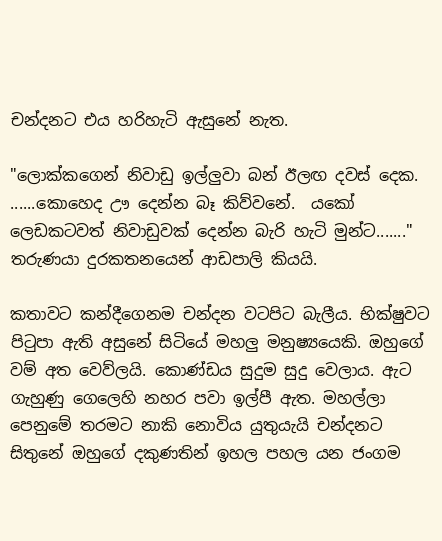චන්දනට එය හරිහැටි ඇසුනේ නැත.

"ලොක්කගෙන් නිවාඩු ඉල්ලුවා බන් ඊලඟ දවස් දෙක. ......කොහෙද ඌ දෙන්න බෑ කිව්වනේ.  යකෝ ලෙඩකටවත් නිවාඩුවක් දෙන්න බැරි හැටි මුන්ට......."
තරුණයා දුරකතනයෙන් ආඩපාලි කියයි.

කතාවට කන්දීගෙනම චන්දන වටපිට බැලීය. භික්ෂුවට පිටුපා ඇති අසුනේ සිටියේ මහලු මනුෂ්‍යයෙකි. ඔහුගේ වම් අත වෙව්ලයි. කොණ්ඩය සුදුම සුදු වෙලාය. ඇට ගැහුණු ගෙලෙහි නහර පවා ඉල්පී ඇත. මහල්ලා පෙනුමේ තරමට නාකි නොවිය යුතුයැයි චන්දනට සිතුනේ ඔහුගේ දකුණතින් ඉහල පහල යන ජංගම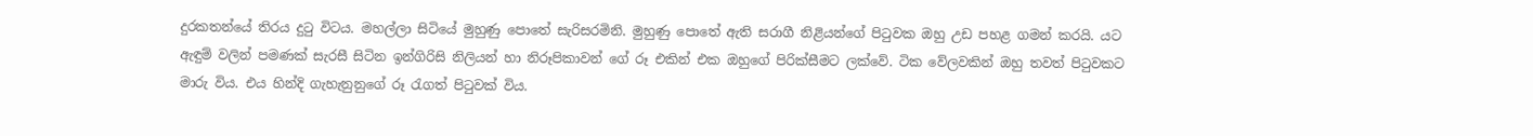දුරකතන්යේ තිරය දුටු විටය. මහල්ලා සිටියේ මුහුණු පොතේ සැරිසරමිනි. මුහුණු පොතේ ඇති සරාගී නිළියන්ගේ පිටුවක ඔහු උඩ පහළ ගමන් කරයි. යට ඇඳුම් වලින් පමණක් සැරසී සිටින ඉන්ගිරිසි නිලියන් හා නිරූපිකාවන් ගේ රූ එකින් එක ඔහුගේ පිරික්සීමට ලක්වේ. ටික වේලවකින් ඔහු තවත් පිටුවකට මාරු විය. එය හින්දි ගැහැනුනුගේ රූ රැගත් පිටුවක් විය.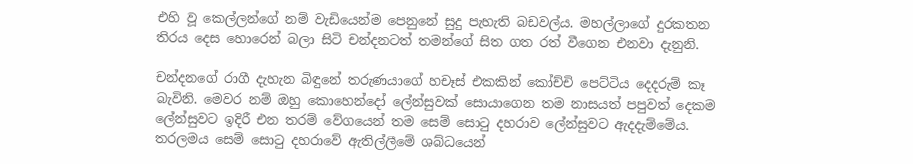එහි වූ කෙල්ලන්ගේ නම් වැඩියෙන්ම පෙනුනේ සුදු පැහැති බඩවල්ය. මහල්ලාගේ දුරකතන තිරය දෙස හොරෙන් බලා සිටි චන්දනටත් තමන්ගේ සිත ගත රත් වීගෙන එනවා දැනුනි.

චන්දනගේ රාගී දැහැන බිඳුනේ තරුණයාගේ හචෑස් එකකින් කෝච්චි පෙට්ටිය දෙදරුම් කෑ බැවිනි. මෙවර නම් ඔහු කොහෙන්දෝ ලේන්සුවක් සොයාගෙන තම නාසයත් පපුවත් දෙකම ලේන්සුවට ඉදිරී එන තරම් වේගයෙන් තම සෙම් සොටු දහරාව ලේන්සුවට ඇදදැම්මේය. තරලමය සෙම් සොටු දහරාවේ ඇතිල්ලීමේ ශබ්ධයෙන්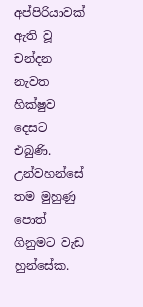අප්පිරියාවක් ඇති වූ චන්දන නැවත හික්ෂුව දෙසට එබුණි. උන්වහන්සේ තම මුහුණු පොත් ගිනුමට වැඩ හුන්සේක.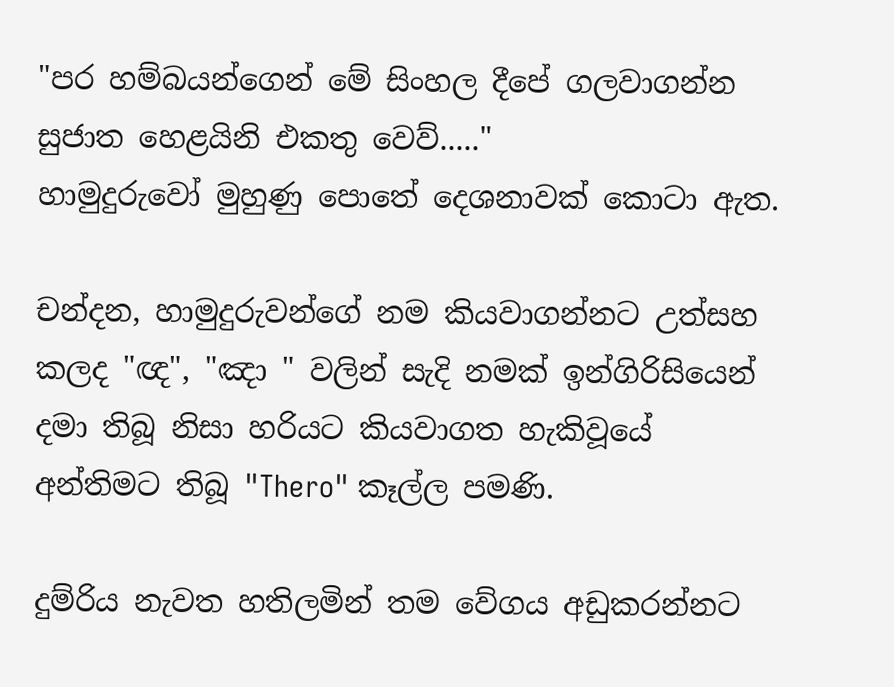"පර හම්බයන්ගෙන් මේ සිංහල දීපේ ගලවාගන්න සුජාත හෙළයිනි එකතු වෙව්....."
හාමුදුරුවෝ මුහුණු පොතේ දෙශනාවක් කොටා ඇත.

චන්දන, හාමුදුරුවන්ගේ නම කියවාගන්නට උත්සහ කලද "ඥ", "ඤා " වලින් සැදි නමක් ඉන්ගිරිසියෙන් දමා තිබූ නිසා හරියට කියවාගත හැකිවූයේ අන්තිමට තිබූ "Thero" කෑල්ල පමණි.

දුම්රිය නැවත හතිලමින් තම වේගය අඩුකරන්නට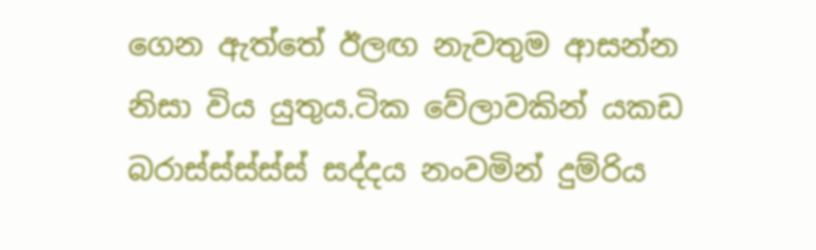ගෙන ඇත්තේ ඊලඟ නැවතුම ආසන්න  නිසා විය යුතුය.ටික වේලාවකින් යකඩ බරාස්ස්ස්ස්ස් සද්දය නංවමින් දුම්රිය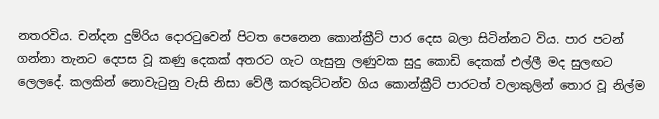නතරවිය. චන්දන දුම්රිය දොරටුවෙන් පිටත පෙනෙන කොන්ක්‍රීට් පාර දෙස බලා සිටින්නට විය. පාර පටන් ගන්නා තැනට දෙපස වූ කණු දෙකක් අතරට ගැට ගැසුනු ලණුවක සුදු කොඩි දෙකක් එල්ලී මද සුලඟට ලෙලදේ. කලකින් නොවැටුනු වැසි නිසා වේලී කරකුට්ටන්ව ගිය කොන්ක්‍රීට් පාරටත් වලාකුලින් තොර වූ නිල්ම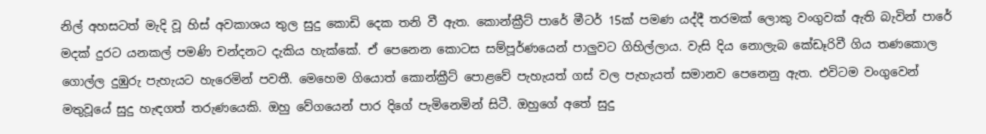නිල් අහසටත් මැදි වූ හිස් අවකාශය තුල සුදු කොඩි දෙක තනි වී ඇත. කොන්ක්‍රීට් පාරේ මීටර් 15ක් පමණ යද්දී තරමක් ලොකු වංගුවක් ඇති බැවින් පාරේ මදක් දුරට යනකල් පමණි චන්දනට දැකිය හැක්කේ. ඒ පෙනෙන කොටස සම්පූර්ණයෙන් පාලුවට ගිහිල්ලාය. වැසි දිය නොලැබ කේඩෑරිවී ගිය තණකොල ගොල්ල දුඹුරු පැහැයට හැරෙමින් පවතී. මෙහෙම ගියොත් කොන්ක්‍රීට් පොළවේ පැහැයත් ගස් වල පැහැයත් සමානව පෙනෙනු ඇත. එවිටම වංගුවෙන් මතුවූයේ සුදු හැඳගත් තරුණයෙකි. ඔහු වේගයෙන් පාර දිගේ පැමිනෙමින් සිටී. ඔහුගේ අතේ සුදු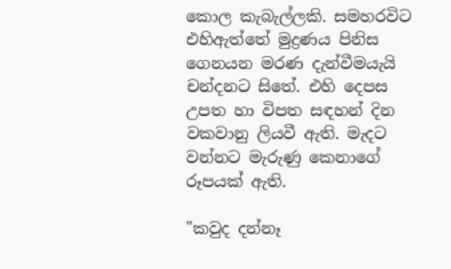කොල කැබැල්ලකි. සමහරවිට එහිඇත්තේ මුද්‍රණය පිනිස ගෙනයන මරණ දැන්වීමයැයි චන්දනට සිතේ. එහි දෙපස උපත හා විපත සඳහන් දින වකවානු ලියවී ඇති. මැදට වන්නට මැරුණු කෙනාගේ රූපයක් ඇති.

"කවුද දන්නෑ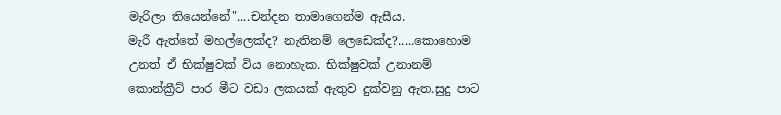මැරිලා තියෙන්නේ"....චන්දන තාමාගෙන්ම ඇසීය.
මැරී ඇත්තේ මහල්ලෙක්ද? නැතිනම් ලෙඩෙක්ද?.....කොහොම උනත් ඒ භික්ෂුවක් විය නොහැක. භික්ෂුවක් උනානම් කොන්ක්‍රීට් පාර මීට වඩා ලකයක් ඇතුව දුක්වනු ඇත.සුදු පාට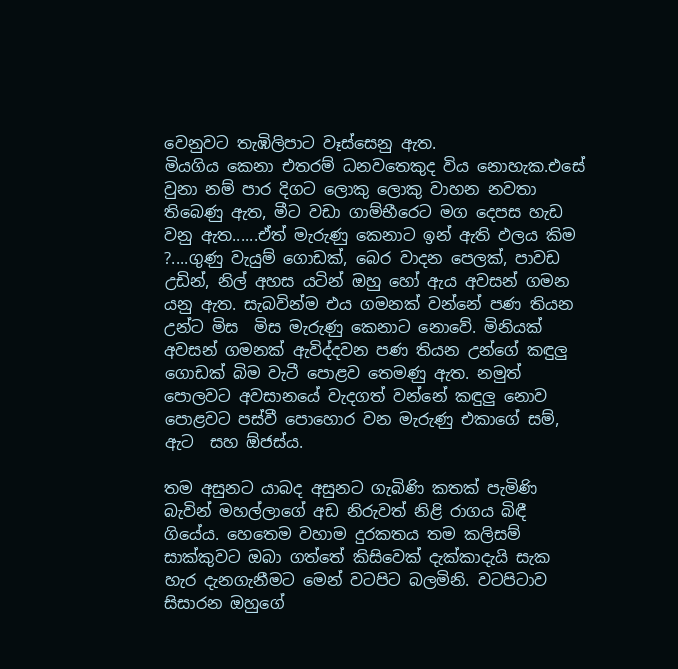වෙනුවට තැඹිලිපාට වෑස්සෙනු ඇත.
මියගිය කෙනා එතරම් ධනවතෙකුද විය නොහැක.එසේ වුනා නම් පාර දිගට ලොකු ලොකු වාහන නවතා තිබෙණු ඇත, මීට වඩා ගාම්භීරෙට මග දෙපස හැඩ වනු ඇත......ඒත් මැරුණු කෙනාට ඉන් ඇති ඵලය කිම ?....ගුණු වැයුම් ගොඩක්, බෙර වාදන පෙලක්, පාවඩ උඩින්, නිල් අහස යටින් ඔහු හෝ ඇය අවසන් ගමන යනු ඇත. සැබවින්ම එය ගමනක් වන්නේ පණ තියන උන්ට මිස  මිස මැරුණු කෙනාට නොවේ. මිනියක් අවසන් ගමනක් ඇවිද්දවන පණ තියන උන්ගේ කඳුලු ගොඩක් බිම වැටී පොළව තෙමණු ඇත. නමුත් පොලවට අවසානයේ වැදගත් වන්නේ කඳුලු නොව පොළවට පස්වී පොහොර වන මැරුණු එකාගේ සම්, ඇට  සහ ඕජස්ය.

තම අසුනට යාබද අසුනට ගැබිණි කතක් පැමිණි බැවින් මහල්ලාගේ අඩ නිරුවත් නිළි රාගය බිඳී ගියේය. හෙතෙම වහාම දුරකතය තම කලිසම් සාක්කුවට ඔබා ගත්තේ කිසිවෙක් දැක්කාදැයි සැක හැර දැනගැනීමට මෙන් වටපිට බලමිනි. වටපිටාව සිසාරන ඔහුගේ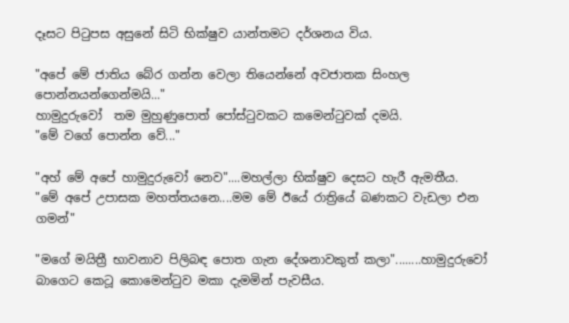දෑසට පිටුපස අසුනේ සිටි භික්ෂුව යාන්තමට දර්ශනය විය.

"අපේ මේ ජාතිය බේර ගන්න වෙලා තියෙන්නේ අවජාතක සිංහල පොන්නයන්ගෙන්මයි..."
හාමුදුරුවෝ  තම මුහුණුපොත් පෝස්ටුවකට කමෙන්ටුවක් දමයි.
"මේ වගේ පොන්න වේ..."

"අහ් මේ අපේ හාමුදුරුවෝ නෙව"....මහල්ලා භික්ෂුව දෙසට හැරී ඇමතීය.
"මේ අපේ උපාසක මහත්තයනෙ....මම මේ ඊයේ රාත්‍රියේ බණකට වැඩලා එන ගමන්"

"මගේ මයිත්‍රී භාවනාව පිලිබඳ පොත ගැන දේශනාවකුත් කලා"........හාමුදුරුවෝ බාගෙට කෙටූ කොමෙන්ටුව මකා දැමමින් පැවසීය.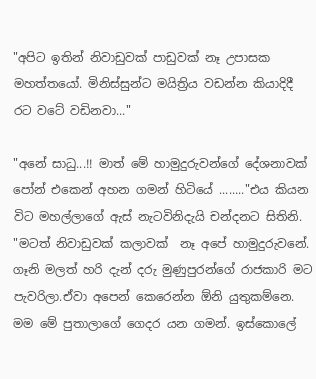"අපිට ඉතින් නිවාඩුවක් පාඩුවක් නෑ උපාසක මහත්තයෝ. මිනිස්සුන්ට මයිත්‍රිය වඩන්න කියාදිදී රට වටේ වඩිනවා..."

"අනේ සාධු...!! මාත් මේ හාමුදුරුවන්ගේ දේශනාවක් පෝන් එකෙන් අහන ගමන් හිටියේ ........"එය කියන විට මහල්ලාගේ ඇස් නැටවිනිදැයි චන්දනට සිතිනි.
"මටත් නිවාඩුවක් කලාවක්  නෑ අපේ හාමුදුරුවනේ. ගෑනි මලත් හරි දැන් දරු මුණුපුරන්ගේ රාජකාරි මට පැවරිලා.ඒවා අපෙන් කෙරෙන්න ඕනි යුතුකම්නෙ. මම මේ පුතාලාගේ ගෙදර යන ගමන්. ඉස්කොලේ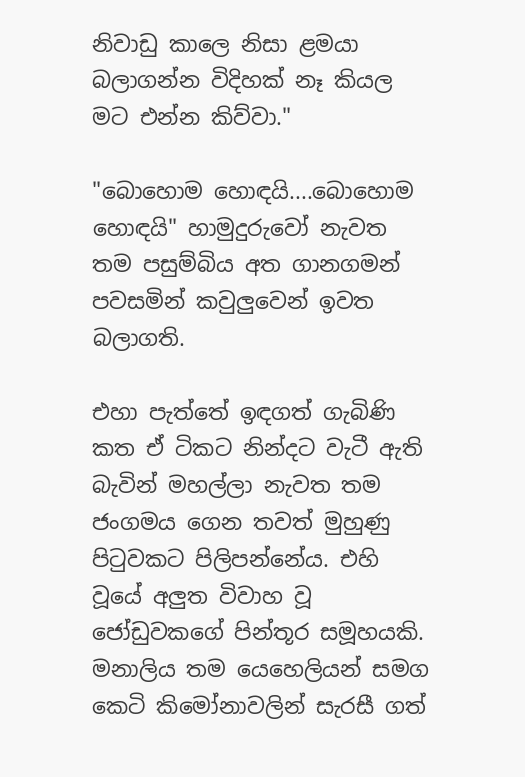නිවාඩු කාලෙ නිසා ළමයා බලාගන්න විදිහක් නෑ කියල මට එන්න කිව්වා."

"බොහොම හොඳයි....බොහොම හොඳයි" හාමුදුරුවෝ නැවත තම පසුම්බිය අත ගානගමන් පවසමින් කවුලුවෙන් ඉවත බලාගති.

එහා පැත්තේ ඉඳගත් ගැබිණි කත ඒ ටිකට නින්දට වැටී ඇති බැවින් මහල්ලා නැවත තම ජංගමය ගෙන තවත් මුහුණු පිටුවකට පිලිපන්නේය. එහි වූයේ අලුත විවාහ වූ ජෝඩුවකගේ පින්තූර සමූහයකි. මනාලිය තම යෙහෙලියන් සමග කෙටි කිමෝනාවලින් සැරසී ගත්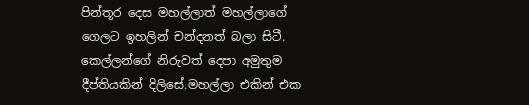පින්තූර දෙස මහල්ලාත් මහල්ලාගේ ගෙලට ඉහලින් චන්දනත් බලා සිටී. කෙල්ලන්ගේ නිරුවත් දෙපා අමුතුම දීප්තියකින් දිලිසේ.මහල්ලා එකින් එක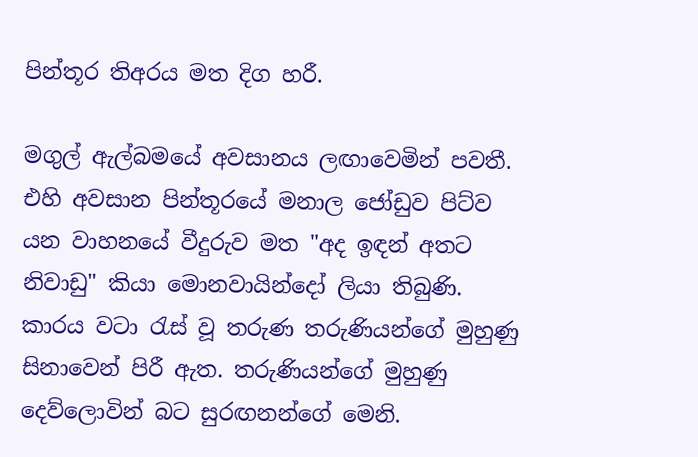පින්තූර තිඅරය මත දිග හරී.

මගුල් ඇල්බමයේ අවසානය ලඟාවෙමින් පවතී. එහි අවසාන පින්තූරයේ මනාල ජෝඩුව පිට්ව යන වාහනයේ වීදුරුව මත "අද ඉඳන් අතට නිවාඩු" කියා මොනවායින්දෝ ලියා තිබුණි. කාරය වටා රැස් වූ තරුණ තරුණියන්ගේ මුහුණු සිනාවෙන් පිරී ඇත. තරුණියන්ගේ මුහුණු දෙව්ලොවින් බට සුරඟනන්ගේ මෙනි.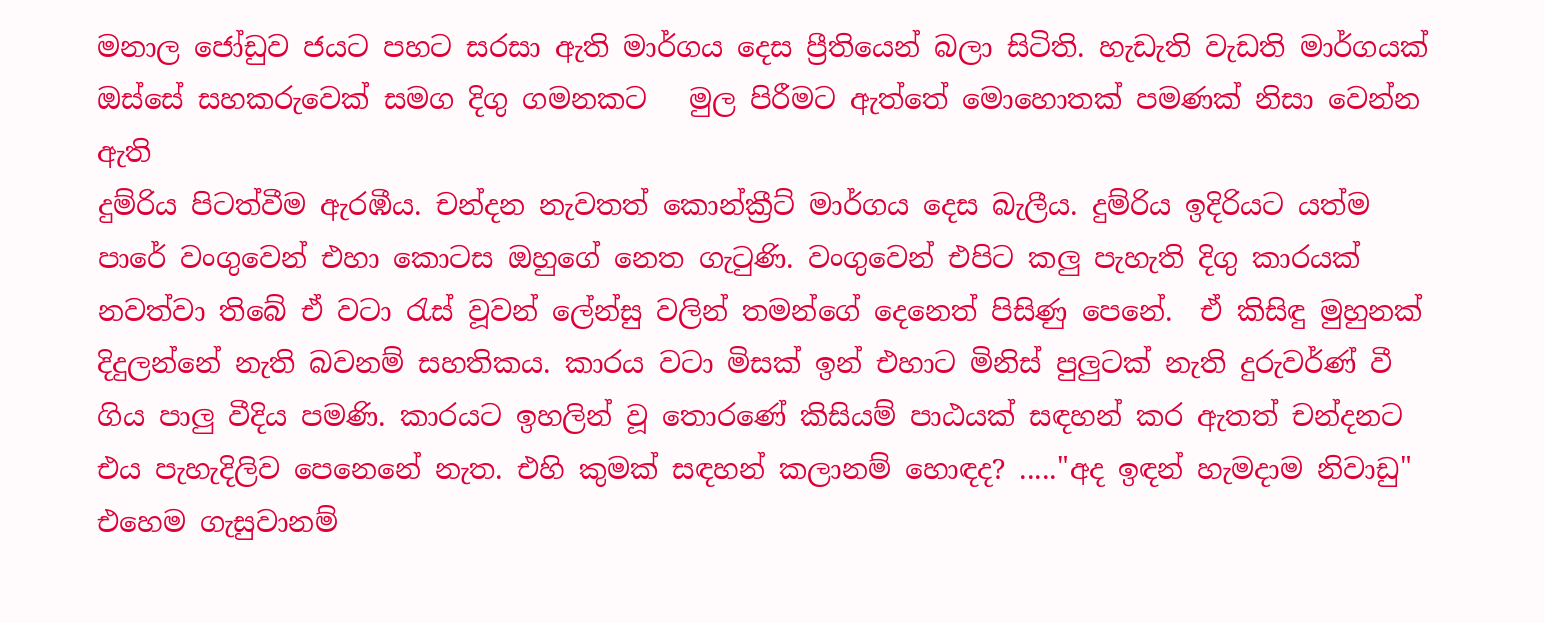මනාල ජෝඩුව ජයට පහට සරසා ඇති මාර්ගය දෙස ප්‍රීතියෙන් බලා සිටිති. හැඩැති වැඩති මාර්ගයක් ඔස්සේ සහකරුවෙක් සමග දිගු ගමනකට   මුල පිරීමට ඇත්තේ මොහොතක් පමණක් නිසා වෙන්න ඇති
දුම්රිය පිටත්වීම ඇරඹීය. චන්දන නැවතත් කොන්ක්‍රීට් මාර්ගය දෙස බැලීය. දුම්රිය ඉදිරියට යත්ම පාරේ වංගුවෙන් එහා කොටස ඔහුගේ නෙත ගැටුණි. වංගුවෙන් එපිට කලු පැහැති දිගු කාරයක් නවත්වා තිබේ ඒ වටා රැස් වූවන් ලේන්සු වලින් තමන්ගේ දෙනෙත් පිසිණු පෙනේ.  ඒ කිසිඳු මුහුනක් දිදුලන්නේ නැති බවනම් සහතිකය. කාරය වටා මිසක් ඉන් එහාට මිනිස් පුලුටක් නැති දුරුවර්ණ් වී ගිය පාලු වීදිය පමණි. කාරයට ඉහලින් වූ තොරණේ කිසියම් පාඨයක් සඳහන් කර ඇතත් චන්දනට එය පැහැදිලිව පෙනෙනේ නැත. එහි කුමක් සඳහන් කලානම් හොඳද? ....."අද ඉඳන් හැමදාම නිවාඩු" එහෙම ගැසුවානම්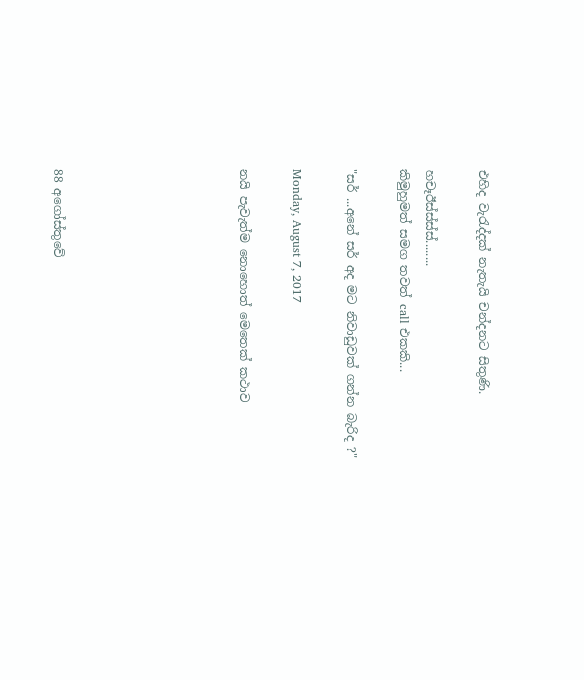එහිද වැරැද්දක් නැතැයි චන්දනට සිතුණි.

හචෑඊස්ස්ස්ස්........
කිමුහුමත් සමග තවත් call එකකි...

"සර් ...අනේ සර් අද මට නිවාඩුවක් ගන්න බැරිද ?"

Monday, August 7, 2017

නයි පැවැත්ම නොහොත් මෙතෙක් කථාව






88 අගෝස්තුවේ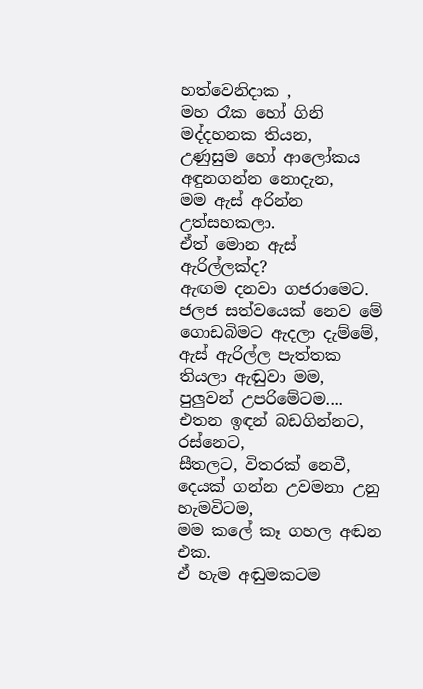හත්වෙනිදාක ,
මහ රෑක හෝ ගිනි මද්දහනක තියන,
උණුසුම හෝ ආලෝකය අඳුනගන්න නොදැන,
මම ඇස් අරින්න උත්සහකලා.
ඒත් මොන ඇස් ඇරිල්ලක්ද?
ඇඟම දනවා ගජරාමෙට.
ජලජ සත්වයෙක් නෙව මේ ගොඩබිමට ඇදලා දැම්මේ,
ඇස් ඇරිල්ල පැත්තක තියලා ඇඬුවා මම,
පුලුවන් උපරිමේටම....
එතන ඉඳන් බඩගින්නට, රස්නෙට,
සීතලට, විතරක් නෙවී,
දෙයක් ගන්න උවමනා උනු හැමවිටම,
මම කලේ කෑ ගහල අඬන එක.
ඒ හැම අඬුමකටම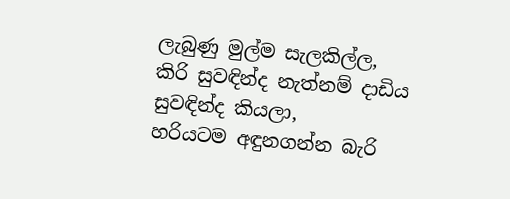ලැබුණු මුල්ම සැලකිල්ල,
කිරි සුවඳින්ද නැත්නම් දාඩිය සුවඳින්ද කියලා,
හරියටම අඳුනගන්න බැරි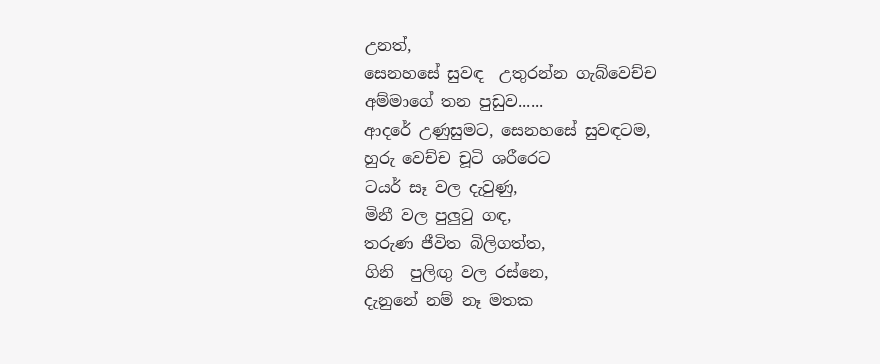උනත්,
සෙනහසේ සුවඳ  උතුරන්න ගැබ්වෙච්ච
අම්මාගේ තන පුඩුව......
ආදරේ උණුසුමට, සෙනහසේ සුවඳටම,
හුරු වෙච්ච චූටි ශරීරෙට
ටයර් සෑ වල දැවුණු,
මිනී වල පුලුටු ගඳ,
තරුණ ජීවිත බිලිගත්ත,
ගිනි  පුලිඟු වල රස්නෙ,
දැනුනේ නම් නෑ මතක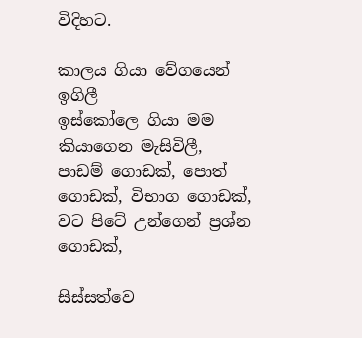විදිහට.

කාලය ගියා වේගයෙන් ඉගිලී
ඉස්කෝලෙ ගියා මම කියාගෙන මැසිවිලී,
පාඩම් ගොඩක්, පොත් ගොඩක්, විභාග ගොඩක්,
වට පිටේ උන්ගෙන් ප්‍රශ්න ගොඩක්,

සිස්සත්වෙ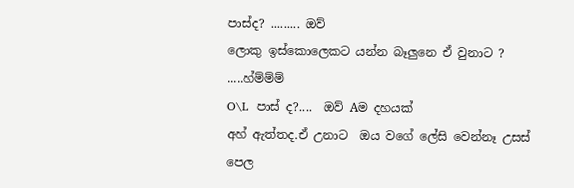පාස්ද? ......... ඔව්
ලොකු ඉස්කොලෙකට යන්න බෑලුනෙ ඒ වුනාට ? .....හ්ම්ම්ම්
O\L  පාස් ද?....  ඔව් Aම දහයක්
අහ් ඇත්තද.ඒ උනාට  ඔය වගේ ලේසි වෙන්නෑ උසස් පෙල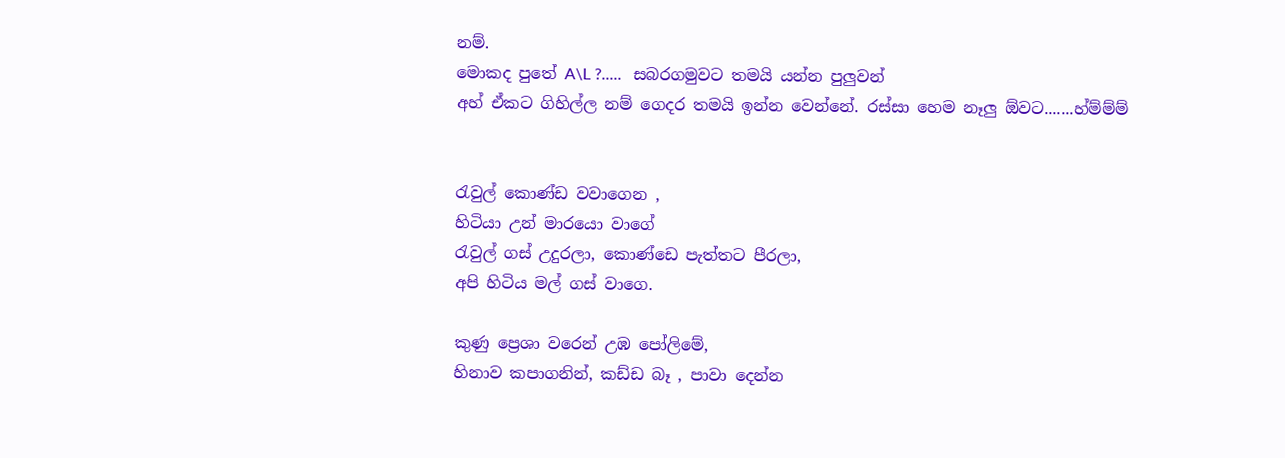නම්.
මොකද පුතේ A\L ?.....   සබරගමුවට තමයි යන්න පුලුවන්
අහ් ඒකට ගිහිල්ල නම් ගෙදර තමයි ඉන්න වෙන්නේ. රස්සා හෙම නෑලු ඕවට.......හ්ම්ම්ම්


රැවුල් කොණ්ඩ වවාගෙන ,
හිටියා උන් මාරයො වාගේ
රැවුල් ගස් උදුරලා, කොණ්ඩෙ පැත්තට පීරලා,
අපි හිටිය මල් ගස් වාගෙ.

කුණු ප්‍රෙශා වරෙන් උඹ පෝලිමේ,
හිනාව කපාගනින්, කඩ්ඩ බෑ , පාවා දෙන්න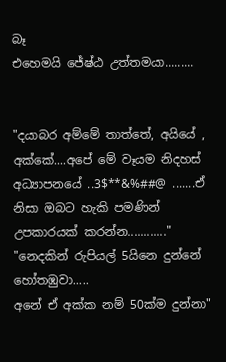බෑ
එහෙමයි ජේෂ්ඨ උත්තමයා.........


"දයාබර අම්මේ තාත්තේ, අයියේ , අක්කේ....අපේ මේ වෑයම නිදහස් අධ්‍යාපනයේ ..3$**&%##@ .......ඒ නිසා ඔබට හැකි පමණින් උපකාරයක් කරන්න............"
"නෙදකින් රුපියල් 5යිනෙ දුන්නේ හෝතඹුවා.....
අනේ ඒ අක්ක නම් 50ක්ම දුන්නා"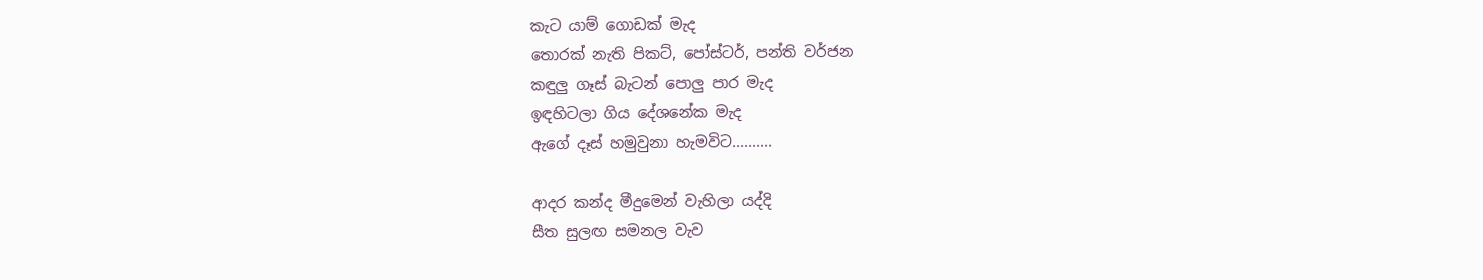කැට යාම් ගොඩක් මැද
තොරක් නැති පිකට්, පෝස්ටර්, පන්ති වර්ජන
කඳුලු ගෑස් බැටන් පොලු පාර මැද
ඉඳහිටලා ගිය දේශනේක මැද
ඇගේ දෑස් හමුවුනා හැමවිට..........

ආදර කන්ද මීදුමෙන් වැහිලා යද්දි
සීත සුලඟ සමනල වැව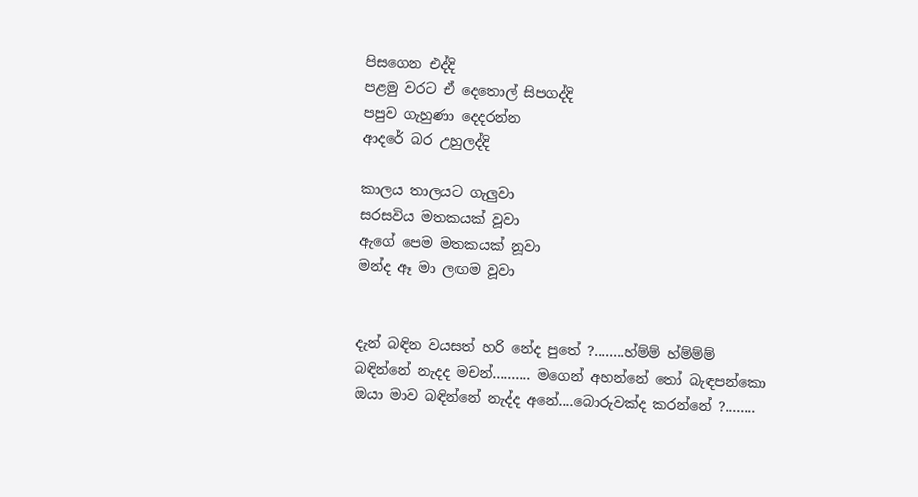පිසගෙන එද්දි
පළමු වරට ඒ දෙතොල් සිපගද්දි
පපුව ගැහුණා දෙදරන්න
ආදරේ බර උහුලද්දි

කාලය තාලයට ගැලුවා
සරසවිය මතකයක් වූවා
ඇගේ පෙම මතකයක් නූවා
මන්ද ඈ මා ලඟම වූවා


දැන් බඳින වයසත් හරි නේද පුතේ ?........හ්ම්ම් හ්ම්ම්ම්
බඳින්නේ නැදද මචන්.......... මගෙන් අහන්නේ තෝ බැඳපන්කො
ඔයා මාව බඳින්නේ නැද්ද අනේ....බොරුවක්ද කරන්නේ ?........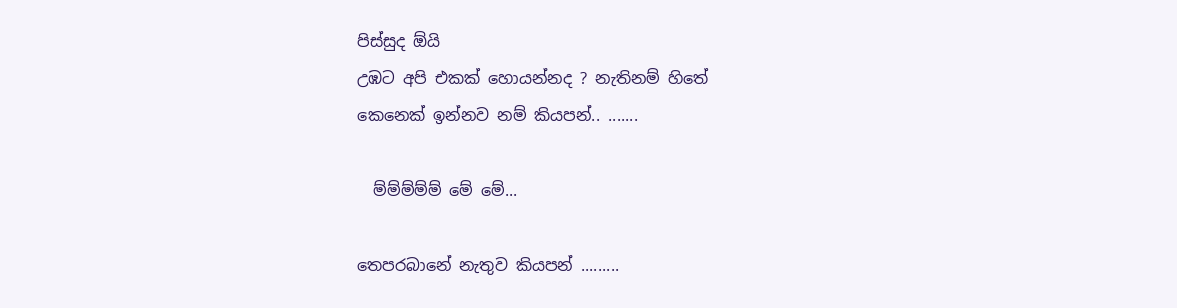පිස්සුද ඕයි
උඹට අපි එකක් හොයන්නද ? නැතිනම් හිතේ
කෙනෙක් ඉන්නව නම් කියපන්.. .......

  ම්ම්ම්ම්ම් මේ මේ...

තෙපරබානේ නැතුව කියපන් .........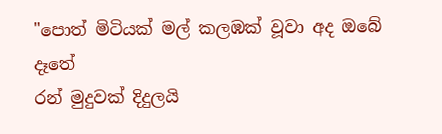"පොත් මිටියක් මල් කලඹක් වූවා අද ඔබේ දෑතේ
රන් මුදුවක් දිදුලයි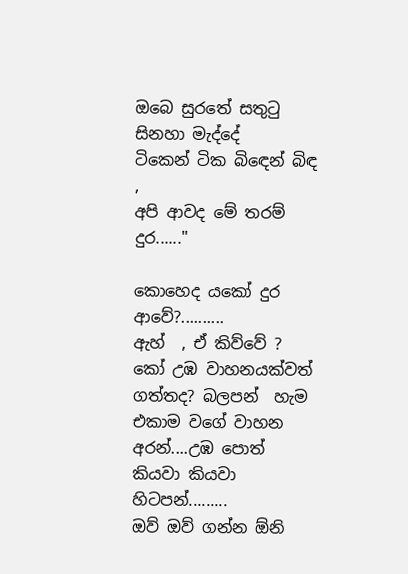ඔබෙ සුරතේ සතුටු සිනහා මැද්දේ
ටිකෙන් ටික බිඳෙන් බිඳ ,
අපි ආවද මේ තරම් දුර......"

කොහෙද යකෝ දුර ආවේ?..........
ඇහ්  , ඒ කිව්වේ ?
කෝ උඹ වාහනයක්වත් ගත්තද? බලපන්  හැම එකාම වගේ වාහන අරන්....උඹ පොත් කියවා කියවා හිටපන්.........
ඔව් ඔව් ගන්න ඕනි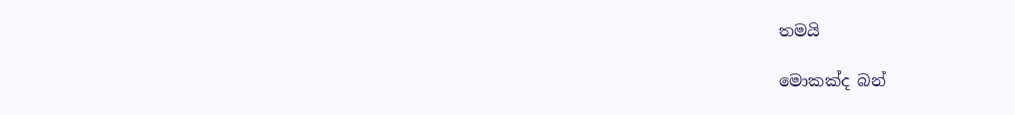තමයි

මොකක්ද බන්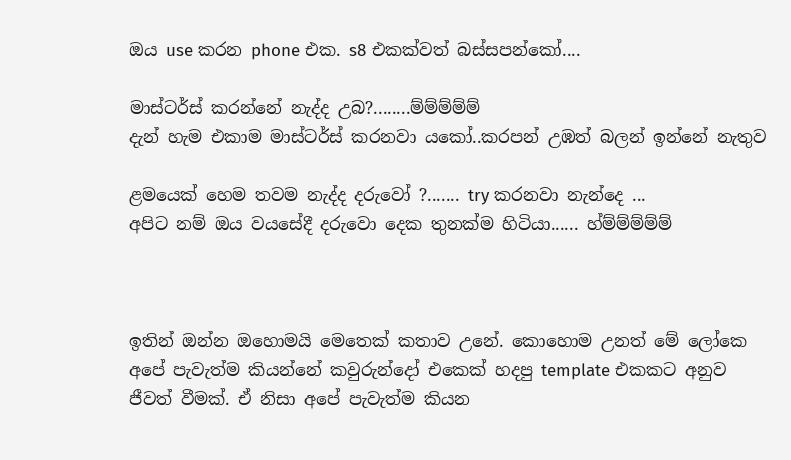ඔය use කරන phone එක. s8 එකක්වත් බස්සපන්කෝ....

මාස්ටර්ස් කරන්නේ නැද්ද උබ?........ම්ම්ම්ම්ම්
දැන් හැම එකාම මාස්ටර්ස් කරනවා යකෝ..කරපන් උඹත් බලන් ඉන්නේ නැතුව

ළමයෙක් හෙම තවම නැද්ද දරුවෝ ?....... try කරනවා නැන්දෙ ...
අපිට නම් ඔය වයසේදී දරුවො දෙක තුනක්ම හිටියා...... හ්ම්ම්ම්ම්ම්



ඉතින් ඔන්න ඔහොමයි මෙතෙක් කතාව උනේ. කොහොම උනත් මේ ලෝකෙ අපේ පැවැත්ම කියන්නේ කවුරුන්දෝ එකෙක් හදපු template එකකට අනුව ජීවත් වීමක්. ඒ නිසා අපේ පැවැත්ම කියන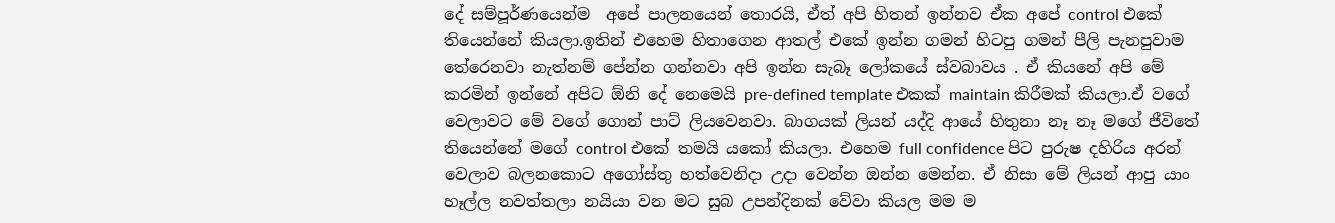දේ සම්පූර්ණයෙන්ම  අපේ පාලනයෙන් තොරයි, ඒත් අපි හිතන් ඉන්නව ඒක අපේ control එකේ තියෙන්නේ කියලා.ඉතින් එහෙම හිතාගෙන ආතල් එකේ ඉන්න ගමන් හිටපු ගමන් පීලි පැනපුවාම තේරෙනවා නැත්නම් පේන්න ගන්නවා අපි ඉන්න සැබෑ ලෝකයේ ස්වබාවය . ඒ කියනේ අපි මේ කරමින් ඉන්නේ අපිට ඕනි දේ නෙමෙයි pre-defined template එකක් maintain කිරීමක් කියලා.ඒ වගේ වෙලාවට මේ වගේ ගොන් පාට් ලියවෙනවා. බාගයක් ලියන් යද්දි ආයේ හිතුනා නෑ නෑ මගේ ජීවිතේ තියෙන්නේ මගේ control එකේ තමයි යකෝ කියලා. එහෙම full confidence පිට පුරුෂ දහිරිය අරන් වෙලාව බලනකොට අගෝස්තු හත්වෙනිදා උදා වෙන්න ඔන්න මෙන්න. ඒ නිසා මේ ලියන් ආපු යාං හෑල්ල නවත්තලා නයියා වන මට සුබ උපන්දිනක් වේවා කියල මම ම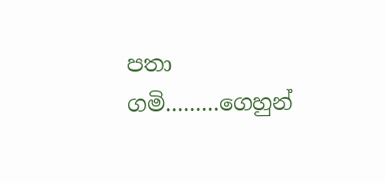පතා ගමි.........ගෙහුන්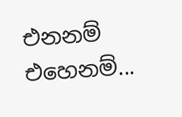එනනම් එහෙනම්...